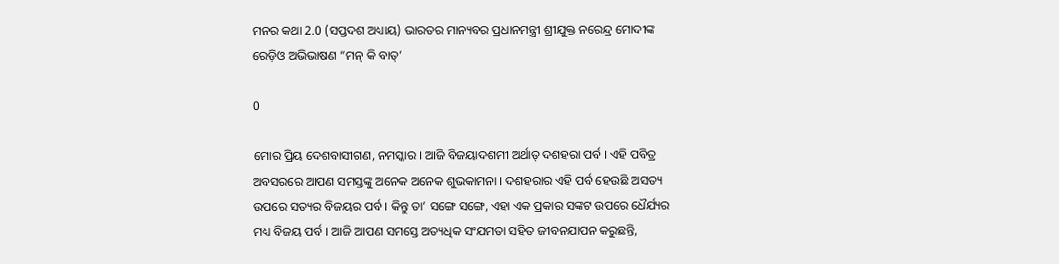ମନର କଥା 2.0 (ସପ୍ତଦଶ ଅଧ୍ୟାୟ) ଭାରତର ମାନ୍ୟବର ପ୍ରଧାନମନ୍ତ୍ରୀ ଶ୍ରୀଯୁକ୍ତ ନରେନ୍ଦ୍ର ମୋଦୀଙ୍କ ରେଡ଼ିଓ ଅଭିଭାଷଣ “ମନ୍ କି ବାତ୍’

0

ମୋର ପ୍ରିୟ ଦେଶବାସୀଗଣ, ନମସ୍କାର । ଆଜି ବିଜୟାଦଶମୀ ଅର୍ଥାତ୍ ଦଶହରା ପର୍ବ । ଏହି ପବିତ୍ର ଅବସରରେ ଆପଣ ସମସ୍ତଙ୍କୁ ଅନେକ ଅନେକ ଶୁଭକାମନା । ଦଶହରାର ଏହି ପର୍ବ ହେଉଛି ଅସତ୍ୟ ଉପରେ ସତ୍ୟର ବିଜୟର ପର୍ବ । କିନ୍ତୁ ତା’ ସଙ୍ଗେ ସଙ୍ଗେ, ଏହା ଏକ ପ୍ରକାର ସଙ୍କଟ ଉପରେ ଧୈର୍ଯ୍ୟର ମଧ୍ୟ ବିଜୟ ପର୍ବ । ଆଜି ଆପଣ ସମସ୍ତେ ଅତ୍ୟଧିକ ସଂଯମତା ସହିତ ଜୀବନଯାପନ କରୁଛନ୍ତି,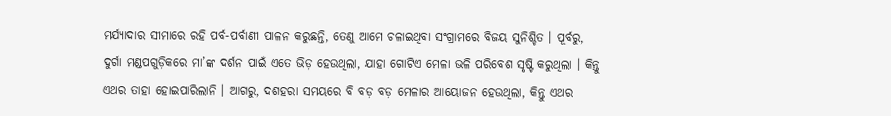ମର୍ଯ୍ୟାଦାର ସୀମାରେ ରହି ପର୍ବ-ପର୍ବାଣୀ ପାଳନ କରୁଛନ୍ତି, ତେଣୁ ଆମେ ଚଳାଇଥିବା ସଂଗ୍ରାମରେ ବିଜୟ ସୁନିଶ୍ଚିତ । ପୂର୍ବରୁ, ଦୁର୍ଗା ମଣ୍ଡପଗୁଡ଼ିକରେ ମା’ଙ୍କ ଦର୍ଶନ ପାଇଁ ଏତେ ଭିଡ଼ ହେଉଥିଲା, ଯାହା ଗୋଟିଏ ମେଳା ଭଳି ପରିବେଶ ସୃଷ୍ଟି କରୁଥିଲା । କିନ୍ତୁ ଏଥର ତାହା ହୋଇପାରିଲାନି । ଆଗରୁ, ଦଶହରା ସମୟରେ ବି ବଡ଼ ବଡ଼ ମେଳାର ଆୟୋଜନ ହେଉଥିଲା, କିନ୍ତୁ ଏଥର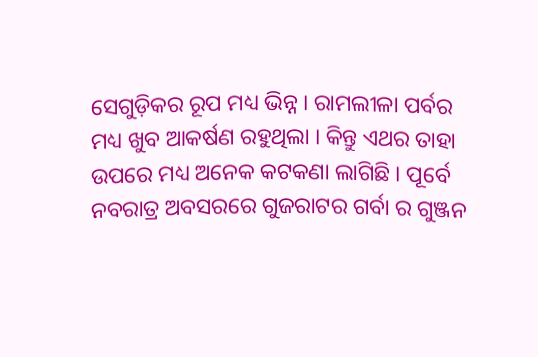ସେଗୁଡ଼ିକର ରୂପ ମଧ୍ୟ ଭିନ୍ନ । ରାମଲୀଳା ପର୍ବର ମଧ୍ୟ ଖୁବ ଆକର୍ଷଣ ରହୁଥିଲା । କିନ୍ତୁ ଏଥର ତାହା ଉପରେ ମଧ୍ୟ ଅନେକ କଟକଣା ଲାଗିଛି । ପୂର୍ବେ ନବରାତ୍ର ଅବସରରେ ଗୁଜରାଟର ଗର୍ବା ର ଗୁଞ୍ଜନ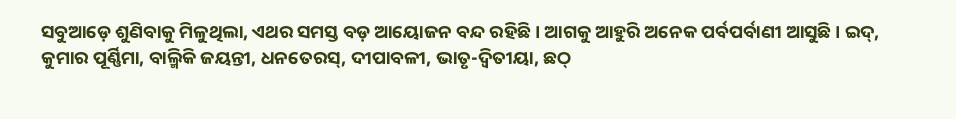ସବୁଆଡ଼େ ଶୁଣିବାକୁ ମିଳୁଥିଲା, ଏଥର ସମସ୍ତ ବଡ଼ ଆୟୋଜନ ବନ୍ଦ ରହିଛି । ଆଗକୁ ଆହୁରି ଅନେକ ପର୍ବପର୍ବାଣୀ ଆସୁଛି । ଇଦ୍, କୁମାର ପୂର୍ଣ୍ଣିମା, ବାଲ୍ମିକି ଜୟନ୍ତୀ, ଧନତେରସ୍, ଦୀପାବଳୀ, ଭାତୃ-ଦ୍ୱିତୀୟା, ଛଠ୍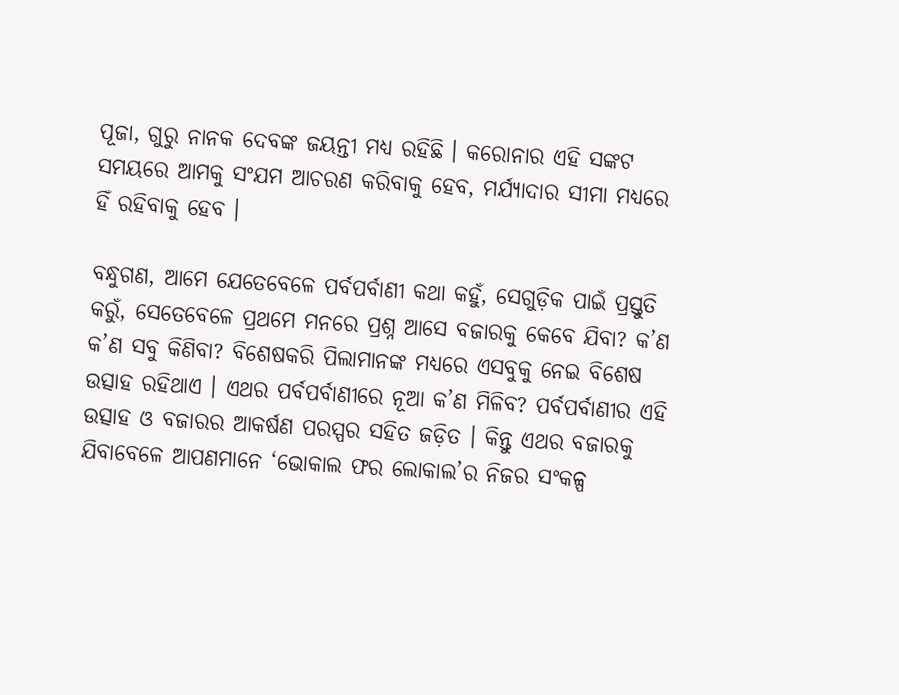ପୂଜା, ଗୁରୁ ନାନକ ଦେବଙ୍କ ଜୟନ୍ତୀ ମଧ୍ୟ ରହିଛି । କରୋନାର ଏହି ସଙ୍କଟ ସମୟରେ ଆମକୁ ସଂଯମ ଆଚରଣ କରିବାକୁ ହେବ, ମର୍ଯ୍ୟାଦାର ସୀମା ମଧ୍ୟରେ ହିଁ ରହିବାକୁ ହେବ ।

ବନ୍ଧୁଗଣ, ଆମେ ଯେତେବେଳେ ପର୍ବପର୍ବାଣୀ କଥା କହୁଁ, ସେଗୁଡ଼ିକ ପାଇଁ ପ୍ରସ୍ତୁତି କରୁଁ, ସେତେବେଳେ ପ୍ରଥମେ ମନରେ ପ୍ରଶ୍ନ ଆସେ ବଜାରକୁ କେବେ ଯିବା? କ’ଣ କ’ଣ ସବୁ କିଣିବା? ବିଶେଷକରି ପିଲାମାନଙ୍କ ମଧ୍ୟରେ ଏସବୁକୁ ନେଇ ବିଶେଷ ଉତ୍ସାହ ରହିଥାଏ । ଏଥର ପର୍ବପର୍ବାଣୀରେ ନୂଆ କ’ଣ ମିଳିବ? ପର୍ବପର୍ବାଣୀର ଏହି ଉତ୍ସାହ ଓ ବଜାରର ଆକର୍ଷଣ ପରସ୍ପର ସହିତ ଜଡ଼ିତ । କିନ୍ତୁ ଏଥର ବଜାରକୁ ଯିବାବେଳେ ଆପଣମାନେ ‘ଭୋକାଲ ଫର ଲୋକାଲ’ର ନିଜର ସଂକଳ୍ପ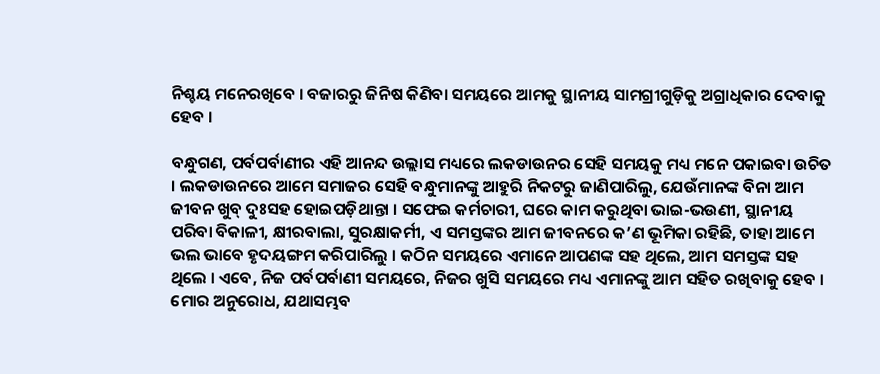ନିଶ୍ଚୟ ମନେରଖିବେ । ବଜାରରୁ ଜିନିଷ କିଣିବା ସମୟରେ ଆମକୁ ସ୍ଥାନୀୟ ସାମଗ୍ରୀଗୁଡ଼ିକୁ ଅଗ୍ରାଧିକାର ଦେବାକୁ ହେବ ।

ବନ୍ଧୁଗଣ, ପର୍ବପର୍ବାଣୀର ଏହି ଆନନ୍ଦ ଉଲ୍ଲାସ ମଧ୍ୟରେ ଲକଡାଉନର ସେହି ସମୟକୁ ମଧ୍ୟ ମନେ ପକାଇବା ଉଚିତ । ଲକଡାଉନରେ ଆମେ ସମାଜର ସେହି ବନ୍ଧୁମାନଙ୍କୁ ଆହୁରି ନିକଟରୁ ଜାଣିପାରିଲୁ, ଯେଉଁମାନଙ୍କ ବିନା ଆମ ଜୀବନ ଖୁବ୍ ଦୁଃସହ ହୋଇପଡ଼ିଥାନ୍ତା । ସଫେଇ କର୍ମଚାରୀ, ଘରେ କାମ କରୁଥିବା ଭାଇ-ଭଉଣୀ, ସ୍ଥାନୀୟ ପରିବା ବିକାଳୀ, କ୍ଷୀରବାଲା, ସୁରକ୍ଷାକର୍ମୀ, ଏ ସମସ୍ତଙ୍କର ଆମ ଜୀବନରେ କ’ଣ ଭୂମିକା ରହିଛି, ତାହା ଆମେ ଭଲ ଭାବେ ହୃଦୟଙ୍ଗମ କରିପାରିଲୁ । କଠିନ ସମୟରେ ଏମାନେ ଆପଣଙ୍କ ସହ ଥିଲେ, ଆମ ସମସ୍ତଙ୍କ ସହ ଥିଲେ । ଏବେ, ନିଜ ପର୍ବପର୍ବାଣୀ ସମୟରେ, ନିଜର ଖୁସି ସମୟରେ ମଧ୍ୟ ଏମାନଙ୍କୁ ଆମ ସହିତ ରଖିବାକୁ ହେବ । ମୋର ଅନୁରୋଧ, ଯଥାସମ୍ଭବ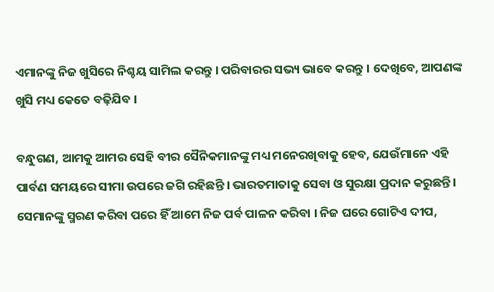ଏମାନଙ୍କୁ ନିଜ ଖୁସିରେ ନିଶ୍ଚୟ ସାମିଲ କରନ୍ତୁ । ପରିବାରର ସଭ୍ୟ ଭାବେ କରନ୍ତୁ । ଦେଖିବେ, ଆପଣଙ୍କ ଖୁସି ମଧ୍ୟ କେତେ ବଢ଼ିଯିବ ।

ବନ୍ଧୁଗଣ, ଆମକୁ ଆମର ସେହି ବୀର ସୈନିକମାନଙ୍କୁ ମଧ୍ୟ ମନେରଖିବାକୁ ହେବ, ଯେଉଁମାନେ ଏହି ପାର୍ବଣ ସମୟରେ ସୀମା ଉପରେ ଜଗି ରହିଛନ୍ତି । ଭାରତମାତାକୁ ସେବା ଓ ସୁରକ୍ଷା ପ୍ରଦାନ କରୁଛନ୍ତି । ସେମାନଙ୍କୁ ସ୍ମରଣ କରିବା ପରେ ହିଁ ଆମେ ନିଜ ପର୍ବ ପାଳନ କରିବା । ନିଜ ଘରେ ଗୋଟିଏ ଦୀପ,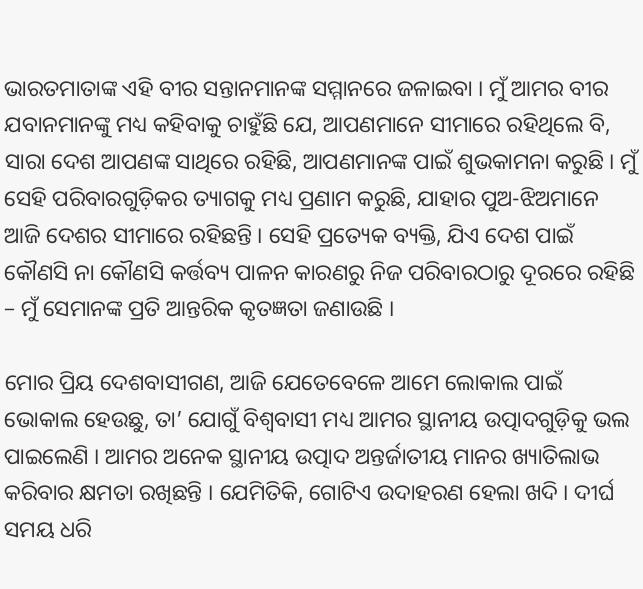ଭାରତମାତାଙ୍କ ଏହି ବୀର ସନ୍ତାନମାନଙ୍କ ସମ୍ମାନରେ ଜଳାଇବା । ମୁଁ ଆମର ବୀର ଯବାନମାନଙ୍କୁ ମଧ୍ୟ କହିବାକୁ ଚାହୁଁଛି ଯେ, ଆପଣମାନେ ସୀମାରେ ରହିଥିଲେ ବି, ସାରା ଦେଶ ଆପଣଙ୍କ ସାଥିରେ ରହିଛି, ଆପଣମାନଙ୍କ ପାଇଁ ଶୁଭକାମନା କରୁଛି । ମୁଁ ସେହି ପରିବାରଗୁଡ଼ିକର ତ୍ୟାଗକୁ ମଧ୍ୟ ପ୍ରଣାମ କରୁଛି, ଯାହାର ପୁଅ-ଝିଅମାନେ ଆଜି ଦେଶର ସୀମାରେ ରହିଛନ୍ତି । ସେହି ପ୍ରତ୍ୟେକ ବ୍ୟକ୍ତି, ଯିଏ ଦେଶ ପାଇଁ କୌଣସି ନା କୌଣସି କର୍ତ୍ତବ୍ୟ ପାଳନ କାରଣରୁ ନିଜ ପରିବାରଠାରୁ ଦୂରରେ ରହିଛି – ମୁଁ ସେମାନଙ୍କ ପ୍ରତି ଆନ୍ତରିକ କୃତଜ୍ଞତା ଜଣାଉଛି ।

ମୋର ପ୍ରିୟ ଦେଶବାସୀଗଣ, ଆଜି ଯେତେବେଳେ ଆମେ ଲୋକାଲ ପାଇଁ ଭୋକାଲ ହେଉଛୁ, ତା’ ଯୋଗୁଁ ବିଶ୍ୱବାସୀ ମଧ୍ୟ ଆମର ସ୍ଥାନୀୟ ଉତ୍ପାଦଗୁଡ଼ିକୁ ଭଲ ପାଇଲେଣି । ଆମର ଅନେକ ସ୍ଥାନୀୟ ଉତ୍ପାଦ ଅନ୍ତର୍ଜାତୀୟ ମାନର ଖ୍ୟାତିଲାଭ କରିବାର କ୍ଷମତା ରଖିଛନ୍ତି । ଯେମିତିକି, ଗୋଟିଏ ଉଦାହରଣ ହେଲା ଖଦି । ଦୀର୍ଘ ସମୟ ଧରି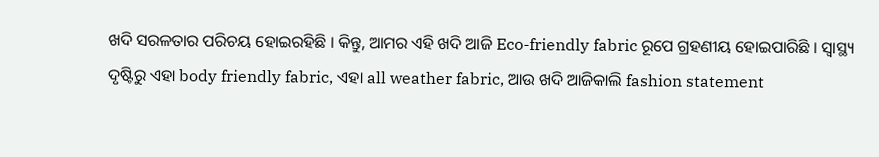ଖଦି ସରଳତାର ପରିଚୟ ହୋଇରହିଛି । କିନ୍ତୁ, ଆମର ଏହି ଖଦି ଆଜି Eco-friendly fabric ରୂପେ ଗ୍ରହଣୀୟ ହୋଇପାରିଛି । ସ୍ୱାସ୍ଥ୍ୟ ଦୃଷ୍ଟିରୁ ଏହା body friendly fabric, ଏହା all weather fabric, ଆଉ ଖଦି ଆଜିକାଲି fashion statement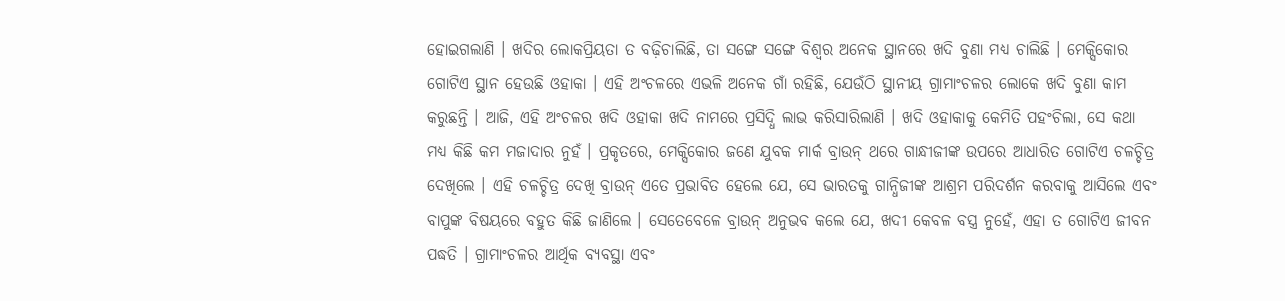ହୋଇଗଲାଣି । ଖଦିର ଲୋକପ୍ରିୟତା ତ ବଢ଼ିଚାଲିଛି, ତା ସଙ୍ଗେ ସଙ୍ଗେ ବିଶ୍ୱର ଅନେକ ସ୍ଥାନରେ ଖଦି ବୁଣା ମଧ୍ୟ ଚାଲିଛି । ମେକ୍ସିକୋର ଗୋଟିଏ ସ୍ଥାନ ହେଉଛି ଓହାକା । ଏହି ଅଂଚଳରେ ଏଭଳି ଅନେକ ଗାଁ ରହିଛି, ଯେଉଁଠି ସ୍ଥାନୀୟ ଗ୍ରାମାଂଚଳର ଲୋକେ ଖଦି ବୁଣା କାମ କରୁଛନ୍ତି । ଆଜି, ଏହି ଅଂଚଳର ଖଦି ଓହାକା ଖଦି ନାମରେ ପ୍ରସିଦ୍ଧି ଲାଭ କରିସାରିଲାଣି । ଖଦି ଓହାକାକୁ କେମିତି ପହଂଚିଲା, ସେ କଥା ମଧ୍ୟ କିଛି କମ ମଜାଦାର ନୁହଁ । ପ୍ରକୃତରେ, ମେକ୍ସିକୋର ଜଣେ ଯୁବକ ମାର୍କ ବ୍ରାଉନ୍ ଥରେ ଗାନ୍ଧୀଜୀଙ୍କ ଉପରେ ଆଧାରିତ ଗୋଟିଏ ଚଳଚ୍ଚିତ୍ର ଦେଖିଲେ । ଏହି ଚଳଚ୍ଚିତ୍ର ଦେଖି ବ୍ରାଉନ୍ ଏତେ ପ୍ରଭାବିତ ହେଲେ ଯେ, ସେ ଭାରତକୁ ଗାନ୍ଧିଜୀଙ୍କ ଆଶ୍ରମ ପରିଦର୍ଶନ କରବାକୁ ଆସିଲେ ଏବଂ ବାପୁଙ୍କ ବିଷୟରେ ବହୁତ କିଛି ଜାଣିଲେ । ସେତେବେଳେ ବ୍ରାଉନ୍ ଅନୁଭବ କଲେ ଯେ, ଖଦୀ କେବଳ ବସ୍ତ୍ର ନୁହେଁ, ଏହା ତ ଗୋଟିଏ ଜୀବନ ପଦ୍ଧତି । ଗ୍ରାମାଂଚଳର ଆର୍ଥିକ ବ୍ୟବସ୍ଥା ଏବଂ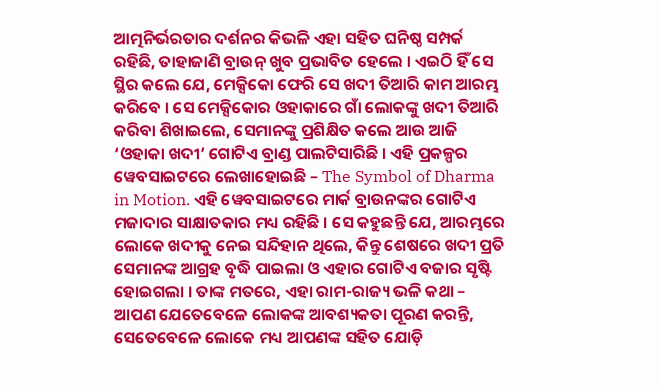ଆତ୍ମନିର୍ଭରତାର ଦର୍ଶନର କିଭଳି ଏହା ସହିତ ଘନିଷ୍ଠ ସମ୍ପର୍କ ରହିଛି, ତାହାଜାଣି ବ୍ରାଉନ୍ ଖୁବ ପ୍ରଭାବିତ ହେଲେ । ଏଇଠି ହିଁ ସେ ସ୍ଥିର କଲେ ଯେ, ମେକ୍ସିକୋ ଫେରି ସେ ଖଦୀ ତିଆରି କାମ ଆରମ୍ଭ କରିବେ । ସେ ମେକ୍ସିକୋର ଓହାକାରେ ଗାଁ ଲୋକଙ୍କୁ ଖଦୀ ତିଆରି କରିବା ଶିଖାଇଲେ, ସେମାନଙ୍କୁ ପ୍ରଶିକ୍ଷିତ କଲେ ଆଉ ଆଜି ‘ଓହାକା ଖଦୀ’ ଗୋଟିଏ ବ୍ରାଣ୍ଡ ପାଲଟିସାରିଛି । ଏହି ପ୍ରକଳ୍ପର ୱେବସାଇଟରେ ଲେଖାହୋଇଛି – The Symbol of Dharma in Motion. ଏହି ୱେବସାଇଟରେ ମାର୍କ ବ୍ରାଉନଙ୍କର ଗୋଟିଏ ମଜାଦାର ସାକ୍ଷାତକାର ମଧ୍ୟ ରହିଛି । ସେ କହୁଛନ୍ତି ଯେ, ଆରମ୍ଭରେ ଲୋକେ ଖଦୀକୁ ନେଇ ସନ୍ଦିହାନ ଥିଲେ, କିନ୍ତୁ ଶେଷରେ ଖଦୀ ପ୍ରତି ସେମାନଙ୍କ ଆଗ୍ରହ ବୃଦ୍ଧି ପାଇଲା ଓ ଏହାର ଗୋଟିଏ ବଜାର ସୃଷ୍ଟି ହୋଇଗଲା । ତାଙ୍କ ମତରେ, ଏହା ରାମ-ରାଜ୍ୟ ଭଳି କଥା – ଆପଣ ଯେତେବେଳେ ଲୋକଙ୍କ ଆବଶ୍ୟକତା ପୂରଣ କରନ୍ତି, ସେତେବେଳେ ଲୋକେ ମଧ୍ୟ ଆପଣଙ୍କ ସହିତ ଯୋଡ଼ି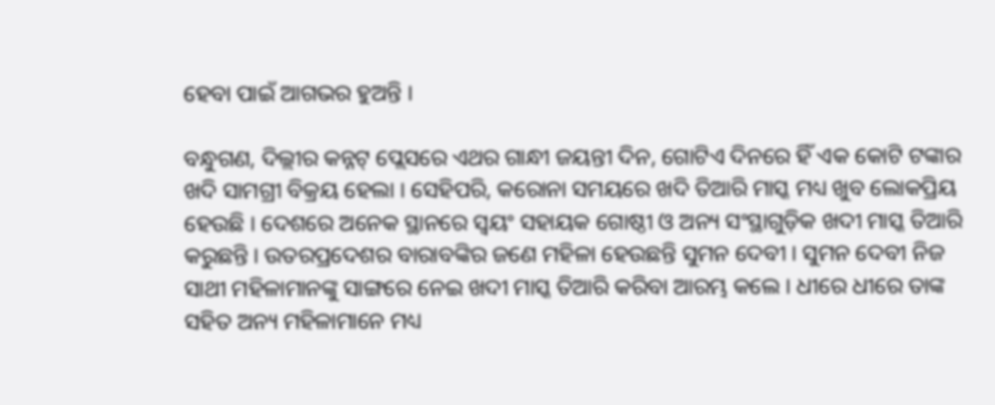ହେବା ପାଇଁ ଆଗଭର ହୁଅନ୍ତି ।

ବନ୍ଧୁଗଣ, ଦିଲ୍ଲୀର କନ୍ନଟ୍ ପ୍ଲେସରେ ଏଥର ଗାନ୍ଧୀ ଜୟନ୍ତୀ ଦିନ, ଗୋଟିଏ ଦିନରେ ହିଁ ଏକ କୋଟି ଟଙ୍କାର ଖଦି ସାମଗ୍ରୀ ବିକ୍ରୟ ହେଲା । ସେହିପରି, କରୋନା ସମୟରେ ଖଦି ତିଆରି ମାସ୍କ ମଧ୍ୟ ଖୁବ ଲୋକପ୍ରିୟ ହେଉଛି । ଦେଶରେ ଅନେକ ସ୍ଥାନରେ ସ୍ୱୟଂ ସହାୟକ ଗୋଷ୍ଠୀ ଓ ଅନ୍ୟ ସଂସ୍ଥାଗୁଡ଼ିକ ଖଦୀ ମାସ୍କ ତିଆରି କରୁଛନ୍ତି । ଉତରପ୍ରଦେଶର ବାରାବଙ୍କିର ଜଣେ ମହିଳା ହେଉଛନ୍ତି ସୁମନ ଦେବୀ । ସୁମନ ଦେବୀ ନିଜ ସାଥୀ ମହିଳାମାନଙ୍କୁ ସାଙ୍ଗରେ ନେଇ ଖଦୀ ମାସ୍କ ତିଆରି କରିବା ଆରମ୍ଭ କଲେ । ଧୀରେ ଧୀରେ ତାଙ୍କ ସହିତ ଅନ୍ୟ ମହିଳାମାନେ ମଧ୍ୟ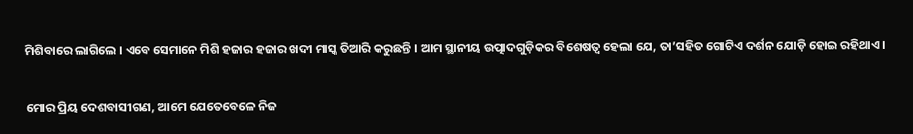ମିଶିବାରେ ଲାଗିଲେ । ଏବେ ସେମାନେ ମିଶି ହଜାର ହଜାର ଖଦୀ ମାସ୍କ ତିଆରି କରୁଛନ୍ତି । ଆମ ସ୍ଥାନୀୟ ଉତ୍ପାଦଗୁଡ଼ିକର ବିଶେଷତ୍ୱ ହେଲା ଯେ, ତା’ସହିତ ଗୋଟିଏ ଦର୍ଶନ ଯୋଡ଼ି ହୋଇ ରହିଥାଏ ।

ମୋର ପ୍ରିୟ ଦେଶବାସୀଗଣ, ଆମେ ଯେତେବେଳେ ନିଜ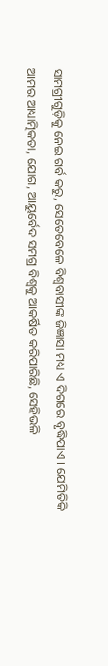ସାମଗ୍ରୀଗୁଡ଼ିକୁ ନେଇ ଗର୍ବ କରୁ, ସେତେବେଳେ ବିଶ୍ୱବାସୀଙ୍କ ଜିଜ୍ଞାସା ମଧ୍ୟ ଏ ଦିଗରେ ବୃଦ୍ଧିପାଏ । ଯେମିତିକି ଆମର ଆଧ୍ୟାତ୍ମିକତା, ଯୋଗ, ଆୟୁର୍ବେଦ ସମଗ୍ର ବିଶ୍ୱକୁ ଆକର୍ଷିତ କରିପାରିଛି, ସେହିଭଳି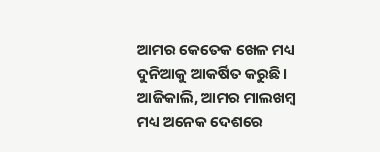ଆମର କେତେକ ଖେଳ ମଧ୍ୟ ଦୁନିଆକୁ ଆକର୍ଷିତ କରୁଛି । ଆଜିକାଲି, ଆମର ମାଲଖମ୍ବ ମଧ୍ୟ ଅନେକ ଦେଶରେ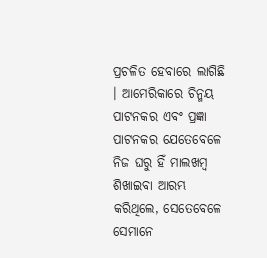ପ୍ରଚଳିତ ହେବାରେ ଲାଗିଛି । ଆମେରିକାରେ ଚିନ୍ମୟ ପାଟନକର ଏବଂ ପ୍ରଜ୍ଞା ପାଟନକର ଯେତେବେଳେ ନିଜ ଘରୁ ହିଁ ମାଲଖମ୍ବ ଶିଖାଇବା ଆରମ୍ଭ କରିଥିଲେ, ସେତେବେଳେ ସେମାନେ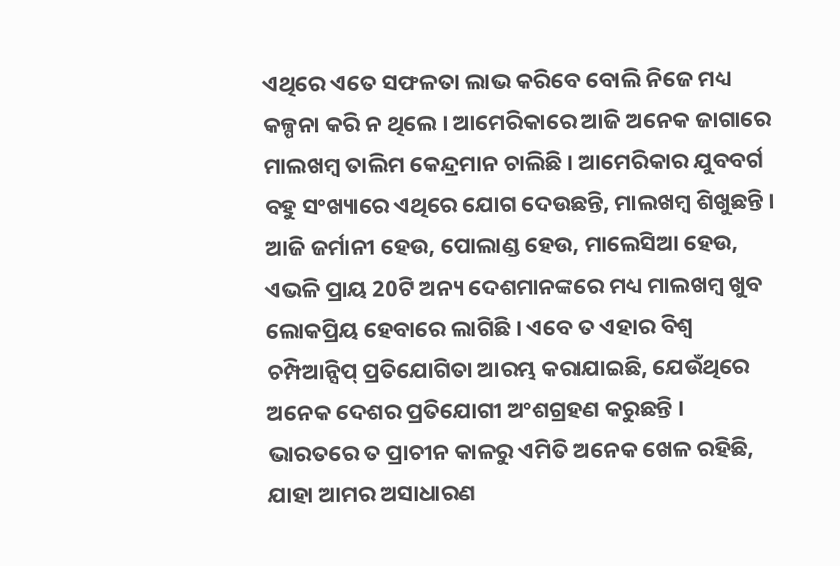ଏଥିରେ ଏତେ ସଫଳତା ଲାଭ କରିବେ ବୋଲି ନିଜେ ମଧ୍ୟ କଳ୍ପନା କରି ନ ଥିଲେ । ଆମେରିକାରେ ଆଜି ଅନେକ ଜାଗାରେ ମାଲଖମ୍ବ ତାଲିମ କେନ୍ଦ୍ରମାନ ଚାଲିଛି । ଆମେରିକାର ଯୁବବର୍ଗ ବହୁ ସଂଖ୍ୟାରେ ଏଥିରେ ଯୋଗ ଦେଉଛନ୍ତି, ମାଲଖମ୍ବ ଶିଖୁଛନ୍ତି । ଆଜି ଜର୍ମାନୀ ହେଉ, ପୋଲାଣ୍ଡ ହେଉ, ମାଲେସିଆ ହେଉ, ଏଭଳି ପ୍ରାୟ 20ଟି ଅନ୍ୟ ଦେଶମାନଙ୍କରେ ମଧ୍ୟ ମାଲଖମ୍ବ ଖୁବ ଲୋକପ୍ରିୟ ହେବାରେ ଲାଗିଛି । ଏବେ ତ ଏହାର ବିଶ୍ୱ ଚମ୍ପିଆନ୍ସିପ୍ ପ୍ରତିଯୋଗିତା ଆରମ୍ଭ କରାଯାଇଛି, ଯେଉଁଥିରେ ଅନେକ ଦେଶର ପ୍ରତିଯୋଗୀ ଅଂଶଗ୍ରହଣ କରୁଛନ୍ତି । ଭାରତରେ ତ ପ୍ରାଚୀନ କାଳରୁ ଏମିତି ଅନେକ ଖେଳ ରହିଛି, ଯାହା ଆମର ଅସାଧାରଣ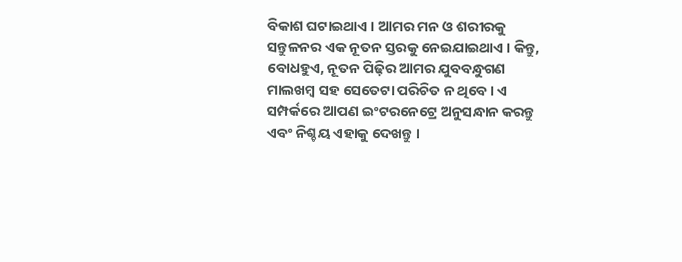ବିକାଶ ଘଟାଇଥାଏ । ଆମର ମନ ଓ ଶରୀରକୁ ସନ୍ତୁଳନର ଏକ ନୂତନ ସ୍ତରକୁ ନେଇଯାଇଥାଏ । କିନ୍ତୁ, ବୋଧହୁଏ, ନୂତନ ପିଢ଼ିର ଆମର ଯୁବବନ୍ଧୁଗଣ ମାଲଖମ୍ବ ସହ ସେତେଟା ପରିଚିତ ନ ଥିବେ । ଏ ସମ୍ପର୍କରେ ଆପଣ ଇଂଟରନେଟ୍ରେ ଅନୁସନ୍ଧାନ କରନ୍ତୁ ଏବଂ ନିଶ୍ଚୟ ଏହାକୁ ଦେଖନ୍ତୁ ।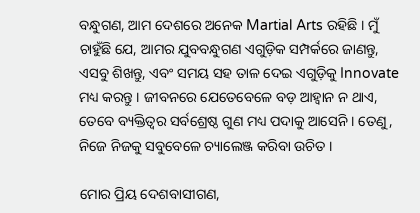ବନ୍ଧୁଗଣ, ଆମ ଦେଶରେ ଅନେକ Martial Arts ରହିଛି । ମୁଁ ଚାହୁଁଛି ଯେ, ଆମର ଯୁବବନ୍ଧୁଗଣ ଏଗୁଡ଼ିକ ସମ୍ପର୍କରେ ଜାଣନ୍ତୁ, ଏସବୁ ଶିଖନ୍ତୁ, ଏବଂ ସମୟ ସହ ତାଳ ଦେଇ ଏଗୁଡ଼ିକୁ Innovate ମଧ୍ୟ କରନ୍ତୁ । ଜୀବନରେ ଯେତେବେଳେ ବଡ଼ ଆହ୍ୱାନ ନ ଥାଏ, ତେବେ ବ୍ୟକ୍ତିତ୍ୱର ସର୍ବଶ୍ରେଷ୍ଠ ଗୁଣ ମଧ୍ୟ ପଦାକୁ ଆସେନି । ତେଣୁ, ନିଜେ ନିଜକୁ ସବୁବେଳେ ଚ୍ୟାଲେଞ୍ଜ କରିବା ଉଚିତ ।

ମୋର ପ୍ରିୟ ଦେଶବାସୀଗଣ,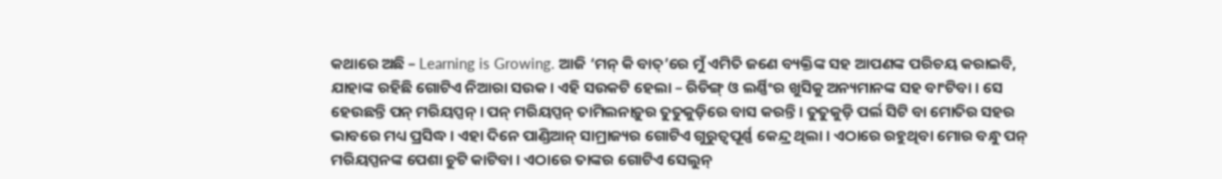କଥାରେ ଅଛି – Learning is Growing. ଆଜି ‘ମନ୍ କି ବାତ୍’ରେ ମୁଁ ଏମିତି ଜଣେ ବ୍ୟକ୍ତିଙ୍କ ସହ ଆପଣଙ୍କ ପରିଚୟ କରାଇବି, ଯାହାଙ୍କ ରହିଛି ଗୋଟିଏ ନିଆରା ସଉକ । ଏହି ସଉକଟି ହେଲା – ରିଡିଙ୍ଗ୍ ଓ ଲର୍ଣ୍ଣିଂର ଖୁସିକୁ ଅନ୍ୟମାନଙ୍କ ସହ ବାଂଟିବା । ସେ ହେଉଛନ୍ତି ପନ୍ ମରିୟପ୍ପନ୍ । ପନ୍ ମରିୟପ୍ପନ୍ ତାମିଲନାଡ଼ୁର ତୁତୁକୁଡ଼ିରେ ବାସ କରନ୍ତି । ତୁତୁକୁଡ଼ି ପର୍ଲ ସିଟି ବା ମୋତିର ସହର ଭାବରେ ମଧ୍ୟ ପ୍ରସିଦ୍ଧ । ଏହା ଦିନେ ପାଣ୍ଡିଆନ୍ ସାମ୍ରାଜ୍ୟର ଗୋଟିଏ ଗୁରୁତ୍ୱପୂର୍ଣ୍ଣ କେନ୍ଦ୍ର ଥିଲା । ଏଠାରେ ରହୁଥିବା ମୋର ବନ୍ଧୁ ପନ୍ ମରିୟପ୍ପନଙ୍କ ପେଶା ଚୁଟି କାଟିବା । ଏଠାରେ ତାଙ୍କର ଗୋଟିଏ ସେଲୁନ୍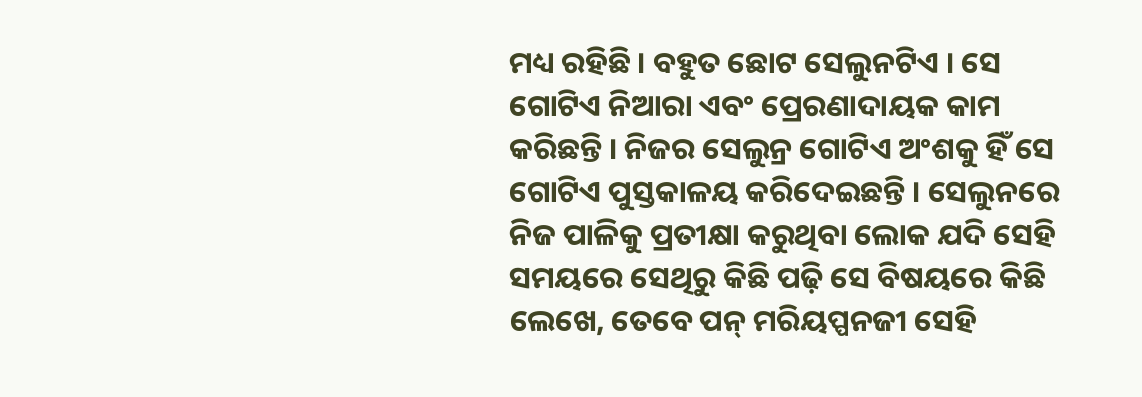ମଧ୍ୟ ରହିଛି । ବହୁତ ଛୋଟ ସେଲୁନଟିଏ । ସେ ଗୋଟିଏ ନିଆରା ଏବଂ ପ୍ରେରଣାଦାୟକ କାମ କରିଛନ୍ତି । ନିଜର ସେଲୁନ୍ର ଗୋଟିଏ ଅଂଶକୁ ହିଁ ସେ ଗୋଟିଏ ପୁସ୍ତକାଳୟ କରିଦେଇଛନ୍ତି । ସେଲୁନରେ ନିଜ ପାଳିକୁ ପ୍ରତୀକ୍ଷା କରୁଥିବା ଲୋକ ଯଦି ସେହି ସମୟରେ ସେଥିରୁ କିଛି ପଢ଼ି ସେ ବିଷୟରେ କିଛି ଲେଖେ, ତେବେ ପନ୍ ମରିୟପ୍ପନଜୀ ସେହି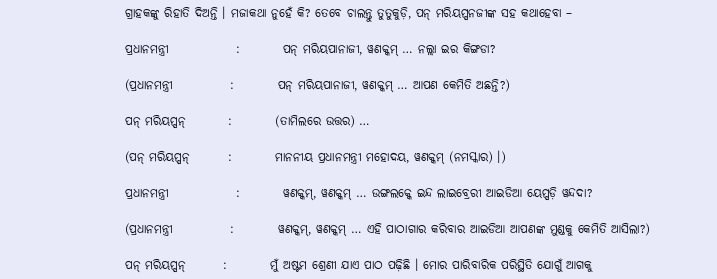ଗ୍ରାହକଙ୍କୁ ରିହାତି ଦିଅନ୍ତି । ମଜାକଥା ନୁହେଁ କି? ତେବେ ଚାଲନ୍ତୁ ତୁତୁକୁଡ଼ି, ପନ୍ ମରିୟପ୍ପନଜୀଙ୍କ ସହ କଥାହେବା –

ପ୍ରଧାନମନ୍ତ୍ରୀ              :         ପନ୍ ମରିୟପାନାଜୀ, ୱଣକ୍କମ୍ … ନଲ୍ଲା ଇର କିଙ୍ଗଡା?

(ପ୍ରଧାନମନ୍ତ୍ରୀ            :         ପନ୍ ମରିୟପାନାଜୀ, ୱଣକ୍କମ୍ … ଆପଣ କେମିତି ଅଛନ୍ତି?)

ପନ୍ ମରିୟପ୍ପନ୍         :         (ତାମିଲରେ ଉତ୍ତର) …

(ପନ୍ ମରିୟପ୍ପନ୍        :         ମାନନୀୟ ପ୍ରଧାନମନ୍ତ୍ରୀ ମହୋଦୟ, ୱଣକ୍କମ୍ (ନମସ୍କାର) ।)

ପ୍ରଧାନମନ୍ତ୍ରୀ              :         ୱଣକ୍କମ୍, ୱଣକ୍କମ୍ … ଉଙ୍ଗଲକ୍କେ ଇନ୍ଦ ଲାଇବ୍ରେରୀ ଆଇଡିଆ ୟେପ୍ପଡ଼ି ୱନ୍ଦଦା?

(ପ୍ରଧାନମନ୍ତ୍ରୀ            :         ୱଣକ୍କମ୍, ୱଣକ୍କମ୍ … ଏହି ପାଠାଗାର କରିବାର ଆଇଡିଆ ଆପଣଙ୍କ ମୁଣ୍ଡକୁ କେମିତି ଆସିଲା?)

ପନ୍ ମରିୟପ୍ପନ୍        :         ମୁଁ ଅଷ୍ଟମ ଶ୍ରେଣୀ ଯାଏ ପାଠ ପଢ଼ିଛି । ମୋର ପାରିବାରିକ ପରିସ୍ଥିତି ଯୋଗୁଁ ଆଗକୁ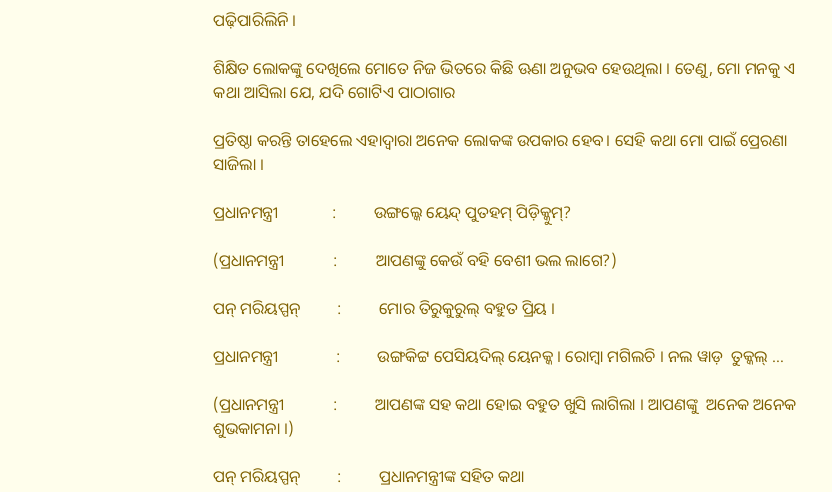ପଢ଼ିପାରିଲିନି ।

ଶିକ୍ଷିତ ଲୋକଙ୍କୁ ଦେଖିଲେ ମୋତେ ନିଜ ଭିତରେ କିଛି ଊଣା ଅନୁଭବ ହେଉଥିଲା । ତେଣୁ, ମୋ ମନକୁ ଏ କଥା ଆସିଲା ଯେ, ଯଦି ଗୋଟିଏ ପାଠାଗାର

ପ୍ରତିଷ୍ଠା କରନ୍ତି ତାହେଲେ ଏହାଦ୍ୱାରା ଅନେକ ଲୋକଙ୍କ ଉପକାର ହେବ। ସେହି କଥା ମୋ ପାଇଁ ପ୍ରେରଣା ସାଜିଲା ।

ପ୍ରଧାନମନ୍ତ୍ରୀ             :         ଉଙ୍ଗଲ୍କେ ୟେନ୍ଦ୍ ପୁତହମ୍ ପିଡ଼ିକ୍କୁମ୍?

(ପ୍ରଧାନମନ୍ତ୍ରୀ            :         ଆପଣଙ୍କୁ କେଉଁ ବହି ବେଶୀ ଭଲ ଲାଗେ?)

ପନ୍ ମରିୟପ୍ପନ୍         :         ମୋର ତିରୁକୁରୁଲ୍ ବହୁତ ପ୍ରିୟ ।

ପ୍ରଧାନମନ୍ତ୍ରୀ              :         ଉଙ୍ଗକିଟ୍ଟ ପେସିୟଦିଲ୍ ୟେନକ୍କ । ରୋମ୍ବା ମଗିଲଚି । ନଲ ୱାଡ଼  ତୁକ୍କଲ୍ …

(ପ୍ରଧାନମନ୍ତ୍ରୀ            :         ଆପଣଙ୍କ ସହ କଥା ହୋଇ ବହୁତ ଖୁସି ଲାଗିଲା । ଆପଣଙ୍କୁ  ଅନେକ ଅନେକ ଶୁଭକାମନା ।)

ପନ୍ ମରିୟପ୍ପନ୍         :         ପ୍ରଧାନମନ୍ତ୍ରୀଙ୍କ ସହିତ କଥା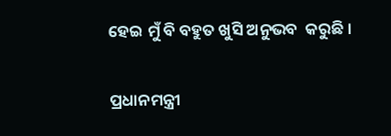ହେଇ ମୁଁ ବି ବହୁତ ଖୁସି ଅନୁଭବ  କରୁଛି ।

ପ୍ରଧାନମନ୍ତ୍ରୀ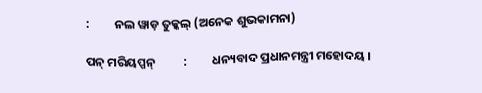:         ନଲ ୱାଡ଼ ତୁକ୍କଲ୍ (ଅନେକ ଶୁଭକାମନା)

ପନ୍ ମରିୟପ୍ପନ୍          :         ଧନ୍ୟବାଦ ପ୍ରଧାନମନ୍ତ୍ରୀ ମହୋଦୟ ।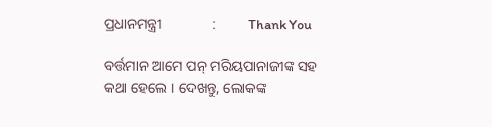ପ୍ରଧାନମନ୍ତ୍ରୀ              :         Thank You

ବର୍ତ୍ତମାନ ଆମେ ପନ୍ ମରିୟପାନାଜୀଙ୍କ ସହ କଥା ହେଲେ । ଦେଖନ୍ତୁ, ଲୋକଙ୍କ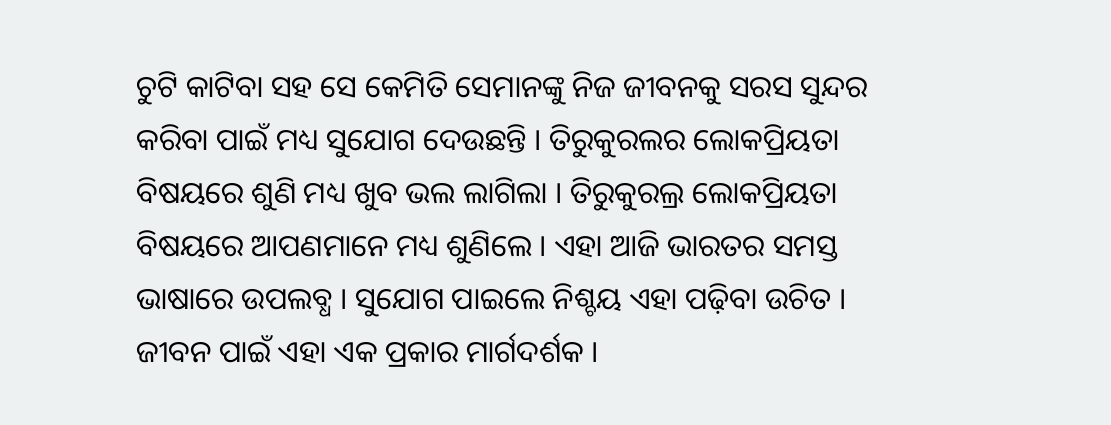ଚୁଟି କାଟିବା ସହ ସେ କେମିତି ସେମାନଙ୍କୁ ନିଜ ଜୀବନକୁ ସରସ ସୁନ୍ଦର କରିବା ପାଇଁ ମଧ୍ୟ ସୁଯୋଗ ଦେଉଛନ୍ତି । ତିରୁକୁରଲର ଲୋକପ୍ରିୟତା ବିଷୟରେ ଶୁଣି ମଧ୍ୟ ଖୁବ ଭଲ ଲାଗିଲା । ତିରୁକୁରଲ୍ର ଲୋକପ୍ରିୟତା ବିଷୟରେ ଆପଣମାନେ ମଧ୍ୟ ଶୁଣିଲେ । ଏହା ଆଜି ଭାରତର ସମସ୍ତ ଭାଷାରେ ଉପଲବ୍ଧ । ସୁଯୋଗ ପାଇଲେ ନିଶ୍ଚୟ ଏହା ପଢ଼ିବା ଉଚିତ । ଜୀବନ ପାଇଁ ଏହା ଏକ ପ୍ରକାର ମାର୍ଗଦର୍ଶକ ।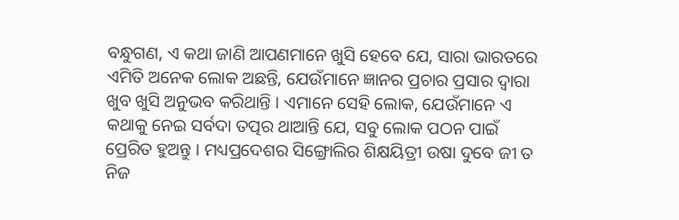ବନ୍ଧୁଗଣ, ଏ କଥା ଜାଣି ଆପଣମାନେ ଖୁସି ହେବେ ଯେ, ସାରା ଭାରତରେ ଏମିତି ଅନେକ ଲୋକ ଅଛନ୍ତି, ଯେଉଁମାନେ ଜ୍ଞାନର ପ୍ରଚାର ପ୍ରସାର ଦ୍ୱାରା ଖୁବ ଖୁସି ଅନୁଭବ କରିଥାନ୍ତି । ଏମାନେ ସେହି ଲୋକ, ଯେଉଁମାନେ ଏ କଥାକୁ ନେଇ ସର୍ବଦା ତତ୍ପର ଥାଆନ୍ତି ଯେ, ସବୁ ଲୋକ ପଠନ ପାଇଁ ପ୍ରେରିତ ହୁଅନ୍ତୁ । ମଧ୍ୟପ୍ରଦେଶର ସିଙ୍ଗ୍ରୋଲିର ଶିକ୍ଷୟିତ୍ରୀ ଉଷା ଦୁବେ ଜୀ ତ ନିଜ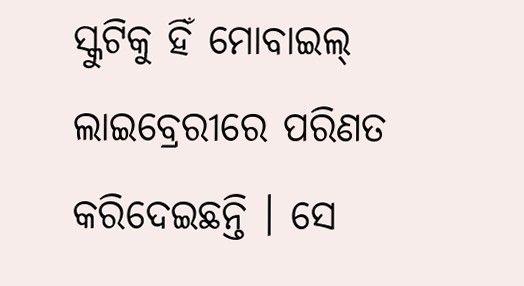ସ୍କୁଟିକୁ ହିଁ ମୋବାଇଲ୍ ଲାଇବ୍ରେରୀରେ ପରିଣତ କରିଦେଇଛନ୍ତି । ସେ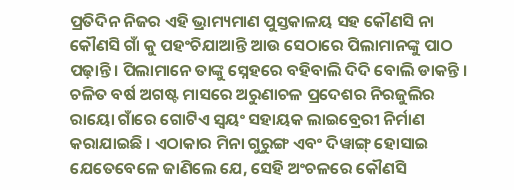ପ୍ରତିଦିନ ନିଜର ଏହି ଭ୍ରାମ୍ୟମାଣ ପୁସ୍ତକାଳୟ ସହ କୌଣସି ନା କୌଣସି ଗାଁ କୁ ପହଂଚିଯାଆନ୍ତି ଆଉ ସେଠାରେ ପିଲାମାନଙ୍କୁ ପାଠ ପଢ଼ାନ୍ତି । ପିଲାମାନେ ତାଙ୍କୁ ସ୍ନେହରେ ବହିବାଲି ଦିଦି ବୋଲି ଡାକନ୍ତି । ଚଳିତ ବର୍ଷ ଅଗଷ୍ଟ ମାସରେ ଅରୁଣାଚଳ ପ୍ରଦେଶର ନିରଜୁଲିର ରାୟୋ ଗାଁରେ ଗୋଟିଏ ସ୍ୱୟଂ ସହାୟକ ଲାଇବ୍ରେରୀ ନିର୍ମାଣ କରାଯାଇଛି । ଏଠାକାର ମିନା ଗୁରୁଙ୍ଗ ଏବଂ ଦିୱାଙ୍ଗ୍ ହୋସାଇ ଯେତେବେଳେ ଜାଣିଲେ ଯେ, ସେହି ଅଂଚଳରେ କୌଣସି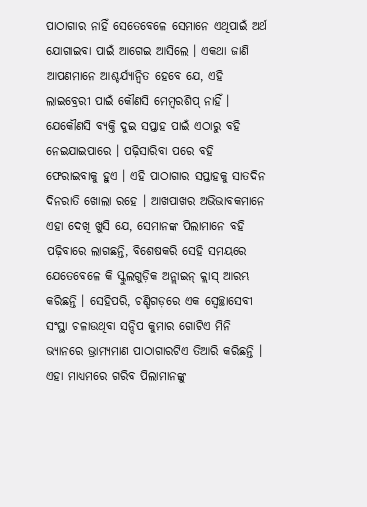ପାଠାଗାର ନାହିଁ ସେତେବେଳେ ସେମାନେ ଏଥିପାଇଁ ଅର୍ଥ ଯୋଗାଇବା ପାଇଁ ଆଗେଇ ଆସିଲେ । ଏକଥା ଜାଣି ଆପଣମାନେ ଆଶ୍ଚର୍ଯ୍ୟାନ୍ୱିତ ହେବେ ଯେ, ଏହି ଲାଇବ୍ରେରୀ ପାଇଁ କୌଣସି ମେମ୍ବରଶିପ୍ ନାହିଁ । ଯେକୌଣସି ବ୍ୟକ୍ତି ଦୁଇ ସପ୍ତାହ ପାଇଁ ଏଠାରୁ ବହି ନେଇଯାଇପାରେ । ପଢ଼ିସାରିବା ପରେ ବହି ଫେରାଇବାକୁ ହୁଏ । ଏହି ପାଠାଗାର ସପ୍ତାହକୁ ସାତଦିନ ଦିନରାତି ଖୋଲା ରହେ । ଆଖପାଖର ଅଭିଭାବକମାନେ ଏହା ଦେଖି ଖୁସି ଯେ, ସେମାନଙ୍କ ପିଲାମାନେ ବହି ପଢ଼ିବାରେ ଲାଗଛନ୍ତି, ବିଶେଷକରି ସେହି ସମୟରେ ଯେତେବେଳେ କି ସ୍କୁଲଗୁଡ଼ିକ ଅନ୍ଲାଇନ୍ କ୍ଲାସ୍ ଆରମ୍ଭ କରିଛନ୍ତି । ସେହିପରି, ଚଣ୍ଡିଗଡ଼ରେ ଏକ ସ୍ୱେଚ୍ଛାସେବୀ ସଂସ୍ଥା ଚଳାଉଥିବା ସନ୍ଦିପ କୁମାର ଗୋଟିଏ ମିନି ଭ୍ୟାନରେ ଭ୍ରାମ୍ୟମାଣ ପାଠାଗାରଟିଏ ତିଆରି କରିଛନ୍ତି । ଏହା ମାଧ୍ୟମରେ ଗରିବ ପିଲାମାନଙ୍କୁ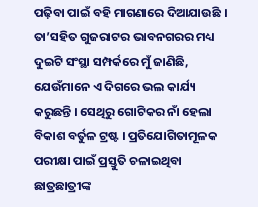ପଢ଼ିବା ପାଇଁ ବହି ମାଗଣାରେ ଦିଆଯାଉଛି । ତା’ସହିତ ଗୁଜରାଟର ଭାବନଗରର ମଧ୍ୟ ଦୁଇଟି ସଂସ୍ଥା ସମ୍ପର୍କରେ ମୁଁ ଜାଣିଛି, ଯେଉଁମାନେ ଏ ଦିଗରେ ଭଲ କାର୍ଯ୍ୟ କରୁଛନ୍ତି । ସେଥିରୁ ଗୋଟିକର ନାଁ ହେଲା ବିକାଶ ବର୍ତୁଳ ଟ୍ରଷ୍ଟ । ପ୍ରତିଯୋଗିତାମୂଳକ ପରୀକ୍ଷା ପାଇଁ ପ୍ରସ୍ତୁତି ଚଳାଇଥିବା ଛାତ୍ରଛାତ୍ରୀଙ୍କ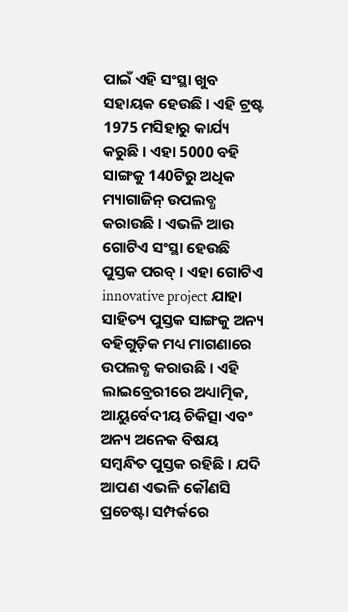ପାଇଁ ଏହି ସଂସ୍ଥା ଖୁବ ସହାୟକ ହେଉଛି । ଏହି ଟ୍ରଷ୍ଟ 1975 ମସିହାରୁ କାର୍ଯ୍ୟ କରୁଛି । ଏହା 5000 ବହି ସାଙ୍ଗକୁ 140ଟିରୁ ଅଧିକ ମ୍ୟାଗାଜିନ୍ ଉପଲବ୍ଧ କରାଉଛି । ଏଭଳି ଆଉ ଗୋଟିଏ ସଂସ୍ଥା ହେଉଛି ପୁସ୍ତକ ପରବ୍ । ଏହା ଗୋଟିଏ innovative project ଯାହା ସାହିତ୍ୟ ପୁସ୍ତକ ସାଙ୍ଗକୁ ଅନ୍ୟ ବହିଗୁଡ଼ିକ ମଧ୍ୟ ମାଗଣାରେ ଉପଲବ୍ଧ କରାଉଛି । ଏହି ଲାଇବ୍ରେରୀରେ ଅଧ୍ୟାତ୍ମିକ, ଆୟୁର୍ବେଦୀୟ ଚିକିତ୍ସା ଏବଂ ଅନ୍ୟ ଅନେକ ବିଷୟ ସମ୍ବନ୍ଧିତ ପୁସ୍ତକ ରହିଛି । ଯଦି ଆପଣ ଏଭଳି କୌଣସି ପ୍ରଚେଷ୍ଟା ସମ୍ପର୍କରେ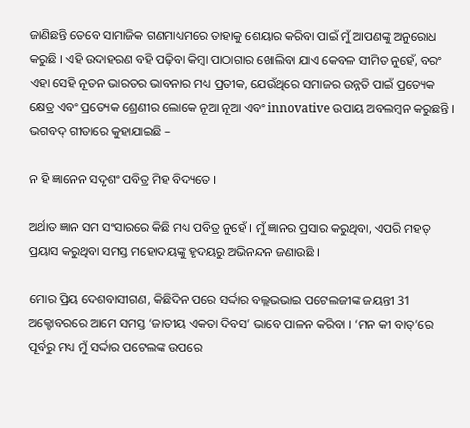ଜାଣିଛନ୍ତି ତେବେ ସାମାଜିକ ଗଣମାଧ୍ୟମରେ ତାହାକୁ ଶେୟାର କରିବା ପାଇଁ ମୁଁ ଆପଣଙ୍କୁ ଅନୁରୋଧ କରୁଛି । ଏହି ଉଦାହରଣ ବହି ପଢ଼ିବା କିମ୍ବା ପାଠାଗାର ଖୋଲିବା ଯାଏ କେବଳ ସୀମିତ ନୁହେଁ, ବରଂ ଏହା ସେହି ନୂତନ ଭାରତର ଭାବନାର ମଧ୍ୟ ପ୍ରତୀକ, ଯେଉଁଥିରେ ସମାଜର ଉନ୍ନତି ପାଇଁ ପ୍ରତ୍ୟେକ କ୍ଷେତ୍ର ଏବଂ ପ୍ରତ୍ୟେକ ଶ୍ରେଣୀର ଲୋକେ ନୂଆ ନୂଆ ଏବଂ innovative ଉପାୟ ଅବଲମ୍ବନ କରୁଛନ୍ତି । ଭଗବଦ୍ ଗୀତାରେ କୁହାଯାଇଛି –

ନ ହି ଜ୍ଞାନେନ ସଦୃଶଂ ପବିତ୍ର ମିହ ବିଦ୍ୟତେ ।

ଅର୍ଥାତ ଜ୍ଞାନ ସମ ସଂସାରରେ କିଛି ମଧ୍ୟ ପବିତ୍ର ନୁହେଁ । ମୁଁ ଜ୍ଞାନର ପ୍ରସାର କରୁଥିବା, ଏପରି ମହତ୍ ପ୍ରୟାସ କରୁଥିବା ସମସ୍ତ ମହୋଦୟଙ୍କୁ ହୃଦୟରୁ ଅଭିନନ୍ଦନ ଜଣାଉଛି ।

ମୋର ପ୍ରିୟ ଦେଶବାସୀଗଣ, କିଛିଦିନ ପରେ ସର୍ଦ୍ଦାର ବଲ୍ଲଭଭାଇ ପଟେଲଜୀଙ୍କ ଜୟନ୍ତୀ 31 ଅକ୍ଟୋବରରେ ଆମେ ସମସ୍ତ ‘ଜାତୀୟ ଏକତା ଦିବସ’ ଭାବେ ପାଳନ କରିବା । ‘ମନ କୀ ବାତ୍’ରେ ପୂର୍ବରୁ ମଧ୍ୟ ମୁଁ ସର୍ଦ୍ଦାର ପଟେଲଙ୍କ ଉପରେ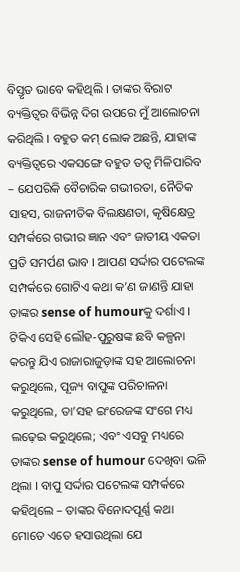ବିସ୍ତୃତ ଭାବେ କହିଥିଲି । ତାଙ୍କର ବିରାଟ ବ୍ୟକ୍ତିତ୍ୱର ବିଭିନ୍ନ ଦିଗ ଉପରେ ମୁଁ ଆଲୋଚନା କରିଥିଲି । ବହୁତ କମ୍ ଲୋକ ଅଛନ୍ତି, ଯାହାଙ୍କ ବ୍ୟକ୍ତିତ୍ୱରେ ଏକସଙ୍ଗେ ବହୁତ ତତ୍ୱ ମିଳିପାରିବ – ଯେପରିକି ବୈଚାରିକ ଗଭୀରତା, ନୈତିକ ସାହସ, ରାଜନୀତିକ ବିଲକ୍ଷଣତା, କୃଷିକ୍ଷେତ୍ର ସମ୍ପର୍କରେ ଗଭୀର ଜ୍ଞାନ ଏବଂ ଜାତୀୟ ଏକତା ପ୍ରତି ସମର୍ପଣ ଭାବ । ଆପଣ ସର୍ଦ୍ଦାର ପଟେଲଙ୍କ ସମ୍ପର୍କରେ ଗୋଟିଏ କଥା କ’ଣ ଜାଣନ୍ତି ଯାହା ତାଙ୍କର sense of humourକୁ ଦର୍ଶାଏ । ଟିକିଏ ସେହି ଲୌହ-ପୁରୁଷଙ୍କ ଛବି କଳ୍ପନା କରନ୍ତୁ ଯିଏ ରାଜାରାଜୁଡ଼ାଙ୍କ ସହ ଆଲୋଚନା କରୁଥିଲେ, ପୂଜ୍ୟ ବାପୁଙ୍କ ପରିଚାଳନା କରୁଥିଲେ, ତା’ସହ ଇଂରେଜଙ୍କ ସଂଗେ ମଧ୍ୟ ଲଢ଼େଇ କରୁଥିଲେ; ଏବଂ ଏସବୁ ମଧ୍ୟରେ ତାଙ୍କର sense of humour ଦେଖିବା ଭଳି ଥିଲା । ବାପୁ ସର୍ଦ୍ଦାର ପଟେଲଙ୍କ ସମ୍ପର୍କରେ କହିଥିଲେ – ତାଙ୍କର ବିନୋଦପୂର୍ଣ୍ଣ କଥା ମୋତେ ଏତେ ହସାଉଥିଲା ଯେ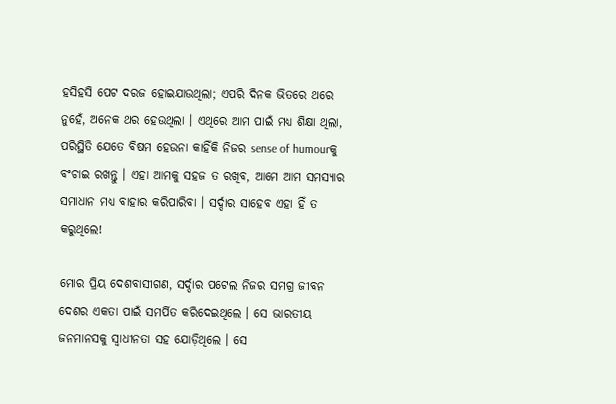ହସିହସି ପେଟ ଦରଜ ହୋଇଯାଉଥିଲା; ଏପରି ଦିନକ ଭିତରେ ଥରେ ନୁହେଁ, ଅନେକ ଥର ହେଉଥିଲା । ଏଥିରେ ଆମ ପାଇଁ ମଧ୍ୟ ଶିକ୍ଷା ଥିଲା, ପରିସ୍ଥିତି ଯେତେ ବିଷମ ହେଉନା କାହିଁକି ନିଜର sense of humourକୁ ବଂଚାଇ ରଖନ୍ତୁ । ଏହା ଆମକୁ ସହଜ ତ ରଖିବ, ଆମେ ଆମ ସମସ୍ୟାର ସମାଧାନ ମଧ୍ୟ ବାହାର କରିପାରିବା । ସର୍ଦ୍ଦାର ସାହେବ ଏହା ହିଁ ତ କରୁଥିଲେ!

ମୋର ପ୍ରିୟ ଦେଶବାସୀଗଣ, ସର୍ଦ୍ଦାର ପଟେଲ ନିଜର ସମଗ୍ର ଜୀବନ ଦେଶର ଏକତା ପାଇଁ ସମର୍ପିତ କରିଦେଇଥିଲେ । ସେ ଭାରତୀୟ ଜନମାନସକୁ ସ୍ୱାଧୀନତା ସହ ଯୋଡ଼ିଥିଲେ । ସେ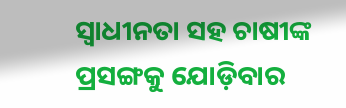ସ୍ୱାଧୀନତା ସହ ଚାଷୀଙ୍କ ପ୍ରସଙ୍ଗକୁ ଯୋଡ଼ିବାର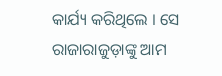କାର୍ଯ୍ୟ କରିଥିଲେ । ସେ ରାଜାରାଜୁଡ଼ାଙ୍କୁ ଆମ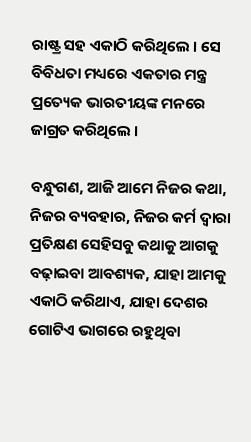ରାଷ୍ଟ୍ର ସହ ଏକାଠି କରିଥିଲେ । ସେ ବିବିଧତା ମଧ୍ୟରେ ଏକତାର ମନ୍ତ୍ର ପ୍ରତ୍ୟେକ ଭାରତୀୟଙ୍କ ମନରେ ଜାଗ୍ରତ କରିଥିଲେ ।

ବନ୍ଧୁଗଣ, ଆଜି ଆମେ ନିଜର କଥା, ନିଜର ବ୍ୟବହାର, ନିଜର କର୍ମ ଦ୍ୱାରା ପ୍ରତିକ୍ଷଣ ସେହିସବୁ କଥାକୁ ଆଗକୁ ବଢ଼ାଇବା ଆବଶ୍ୟକ, ଯାହା ଆମକୁ ଏକାଠି କରିଥାଏ, ଯାହା ଦେଶର ଗୋଟିଏ ଭାଗରେ ରହୁଥିବା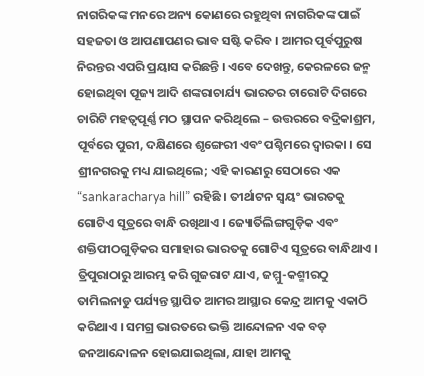ନାଗରିକଙ୍କ ମନରେ ଅନ୍ୟ କୋଣରେ ରହୁଥିବା ନାଗରିକଙ୍କ ପାଇଁ ସହଜତା ଓ ଆପଣାପଣର ଭାବ ସଷ୍ଟି କରିବ । ଆମର ପୂର୍ବପୁରୁଷ ନିରନ୍ତର ଏପରି ପ୍ରୟାସ କରିଛନ୍ତି । ଏବେ ଦେଖନ୍ତୁ, କେରଳରେ ଜନ୍ମ ହୋଇଥିବା ପୂଜ୍ୟ ଆଦି ଶଙ୍କରାଚାର୍ଯ୍ୟ ଭାରତର ଚାରୋଟି ଦିଗରେ ଚାରିଟି ମହତ୍ୱପୂର୍ଣ୍ଣ ମଠ ସ୍ଥାପନ କରିଥିଲେ – ଉତ୍ତରରେ ବଦ୍ରିକାଶ୍ରମ, ପୂର୍ବରେ ପୁରୀ, ଦକ୍ଷିଣରେ ଶୃଙ୍ଗେରୀ ଏବଂ ପଶ୍ଚିମରେ ଦ୍ୱାରକା । ସେ ଶ୍ରୀନଗରକୁ ମଧ୍ୟ ଯାଇଥିଲେ; ଏହି କାରଣରୁ ସେଠାରେ ଏକ “sankaracharya hill” ରହିଛି । ତୀର୍ଥାଟନ ସ୍ୱୟଂ ଭାରତକୁ ଗୋଟିଏ ସୂତ୍ରରେ ବାନ୍ଧି ରଖିଥାଏ । ଜ୍ୟୋର୍ତିଲିଙ୍ଗଗୁଡ଼ିକ ଏବଂ ଶକ୍ତିପୀଠଗୁଡ଼ିକର ସମାହାର ଭାରତକୁ ଗୋଟିଏ ସୂତ୍ରରେ ବାନ୍ଧିଥାଏ । ତ୍ରିପୁରାଠାରୁ ଆରମ୍ଭ କରି ଗୁଜରାଟ ଯାଏ, ଜମ୍ମୁ-କଶ୍ମୀରଠୁ ତାମିଲନାଡୁ ପର୍ଯ୍ୟନ୍ତ ସ୍ଥାପିତ ଆମର ଆସ୍ଥାର କେନ୍ଦ୍ର ଆମକୁ ଏକାଠି କରିଥାଏ । ସମଗ୍ର ଭାରତରେ ଭକ୍ତି ଆନ୍ଦୋଳନ ଏକ ବଡ଼ ଜନଆନ୍ଦୋଳନ ହୋଇଯାଇଥିଲା, ଯାହା ଆମକୁ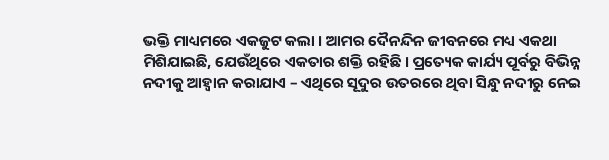ଭକ୍ତି ମାଧ୍ୟମରେ ଏକଜୁଟ କଲା । ଆମର ଦୈନନ୍ଦିନ ଜୀବନରେ ମଧ୍ୟ ଏକଥା ମିଶିଯାଇଛି, ଯେଉଁଥିରେ ଏକତାର ଶକ୍ତି ରହିଛି । ପ୍ରତ୍ୟେକ କାର୍ଯ୍ୟ ପୂର୍ବରୁ ବିଭିନ୍ନ ନଦୀକୁ ଆହ୍ୱାନ କରାଯାଏ – ଏଥିରେ ସୂଦୁର ଉତରରେ ଥିବା ସିନ୍ଧୁ ନଦୀରୁ ନେଇ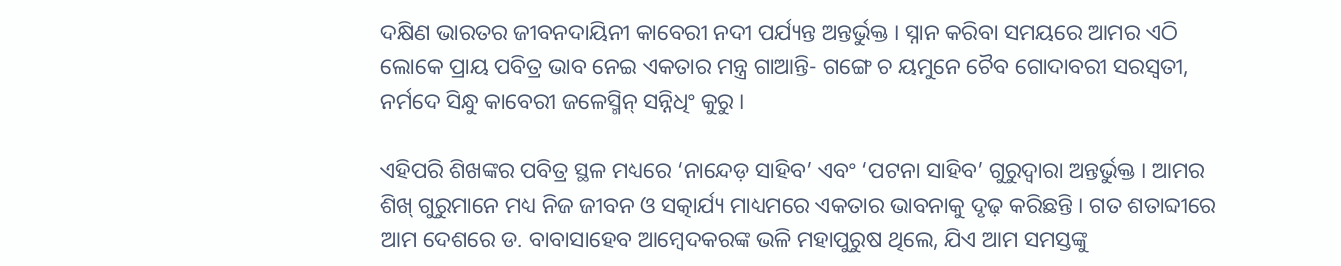ଦକ୍ଷିଣ ଭାରତର ଜୀବନଦାୟିନୀ କାବେରୀ ନଦୀ ପର୍ଯ୍ୟନ୍ତ ଅନ୍ତର୍ଭୁକ୍ତ । ସ୍ନାନ କରିବା ସମୟରେ ଆମର ଏଠି ଲୋକେ ପ୍ରାୟ ପବିତ୍ର ଭାବ ନେଇ ଏକତାର ମନ୍ତ୍ର ଗାଆନ୍ତି- ଗଙ୍ଗେ ଚ ୟମୁନେ ଚୈବ ଗୋଦାବରୀ ସରସ୍ୱତୀ, ନର୍ମଦେ ସିନ୍ଧୁ କାବେରୀ ଜଳେସ୍ମିନ୍ ସନ୍ନିଧିଂ କୁରୁ ।

ଏହିପରି ଶିଖଙ୍କର ପବିତ୍ର ସ୍ଥଳ ମଧ୍ୟରେ ‘ନାନ୍ଦେଡ଼ ସାହିବ’ ଏବଂ ‘ପଟନା ସାହିବ’ ଗୁରୁଦ୍ୱାରା ଅନ୍ତର୍ଭୁକ୍ତ । ଆମର ଶିଖ୍ ଗୁରୁମାନେ ମଧ୍ୟ ନିଜ ଜୀବନ ଓ ସତ୍କାର୍ଯ୍ୟ ମାଧ୍ୟମରେ ଏକତାର ଭାବନାକୁ ଦୃଢ଼ କରିଛନ୍ତି । ଗତ ଶତାବ୍ଦୀରେ ଆମ ଦେଶରେ ଡ. ବାବାସାହେବ ଆମ୍ବେଦକରଙ୍କ ଭଳି ମହାପୁରୁଷ ଥିଲେ, ଯିଏ ଆମ ସମସ୍ତଙ୍କୁ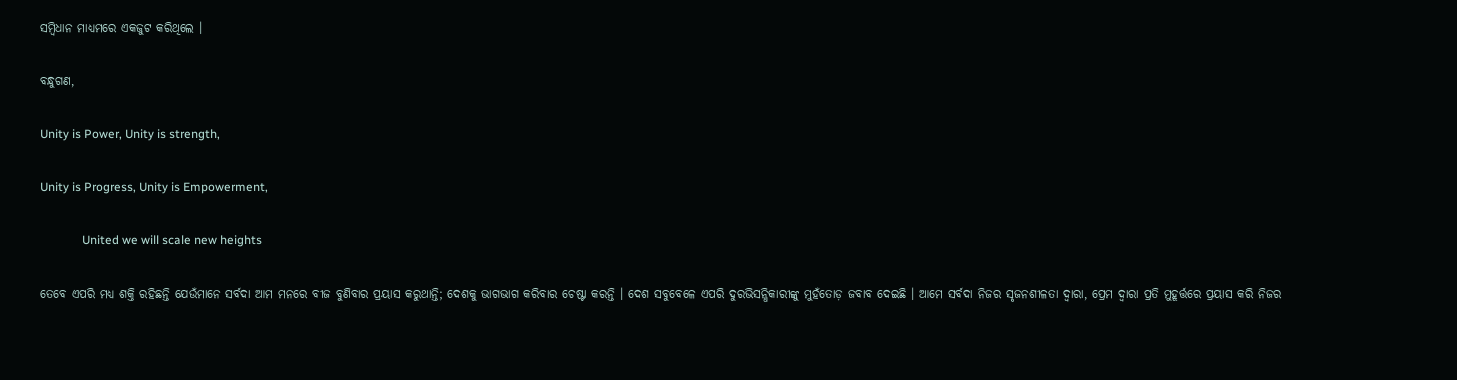ସମ୍ବିଧାନ ମାଧ୍ୟମରେ ଏକଜୁଟ କରିଥିଲେ ।

ବନ୍ଧୁଗଣ,

Unity is Power, Unity is strength,

Unity is Progress, Unity is Empowerment,

              United we will scale new heights

ତେବେ ଏପରି ମଧ୍ୟ ଶକ୍ତି ରହିଛନ୍ତି ଯେଉଁମାନେ ସର୍ବଦା ଆମ ମନରେ ବୀଜ ବୁଣିବାର ପ୍ରୟାସ କରୁଥାନ୍ତି; ଦେଶକୁ ଭାଗଭାଗ କରିବାର ଚେଷ୍ଟା କରନ୍ତି । ଦେଶ ସବୁବେଳେ ଏପରି ଦୁରଭିସନ୍ଧିକାରୀଙ୍କୁ ମୁହଁତୋଡ଼ ଜବାବ ଦେଇଛି । ଆମେ ସର୍ବଦା ନିଜର ସୃଜନଶୀଳତା ଦ୍ୱାରା, ପ୍ରେମ ଦ୍ୱାରା ପ୍ରତି ମୁହୂର୍ତ୍ତରେ ପ୍ରୟାସ କରି ନିଜର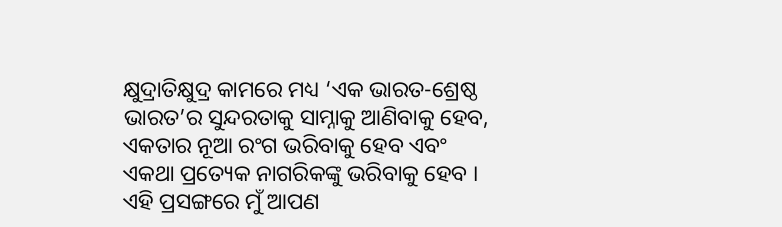କ୍ଷୁଦ୍ରାତିକ୍ଷୁଦ୍ର କାମରେ ମଧ୍ୟ ‘ଏକ ଭାରତ-ଶ୍ରେଷ୍ଠ ଭାରତ’ର ସୁନ୍ଦରତାକୁ ସାମ୍ନାକୁ ଆଣିବାକୁ ହେବ, ଏକତାର ନୂଆ ରଂଗ ଭରିବାକୁ ହେବ ଏବଂ ଏକଥା ପ୍ରତ୍ୟେକ ନାଗରିକଙ୍କୁ ଭରିବାକୁ ହେବ । ଏହି ପ୍ରସଙ୍ଗରେ ମୁଁ ଆପଣ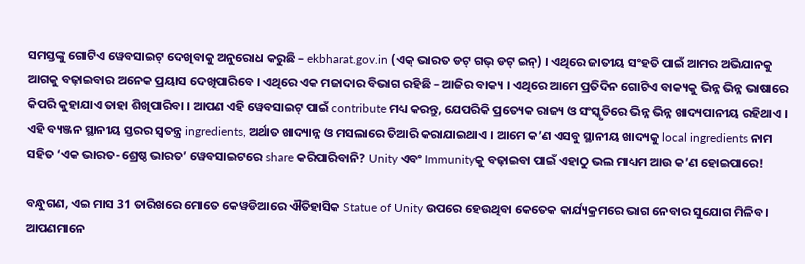ସମସ୍ତଙ୍କୁ ଗୋଟିଏ ୱେବସାଇଟ୍ ଦେଖିବାକୁ ଅନୁରୋଧ କରୁଛି – ekbharat.gov.in (ଏକ୍ ଭାରତ ଡଟ୍ ଗଭ୍ ଡଟ୍ ଇନ୍) । ଏଥିରେ ଜାତୀୟ ସଂହତି ପାଇଁ ଆମର ଅଭିଯାନକୁ ଆଗକୁ ବଢ଼ାଇବାର ଅନେକ ପ୍ରୟାସ ଦେଖିପାରିବେ । ଏଥିରେ ଏକ ମଜାଦାର ବିଭାଗ ରହିଛି – ଆଜିର ବାକ୍ୟ । ଏଥିରେ ଆମେ ପ୍ରତିଦିନ ଗୋଟିଏ ବାକ୍ୟକୁ ଭିନ୍ନ ଭିନ୍ନ ଭାଷାରେ କିପରି କୁହାଯାଏ ତାହା ଶିଖିପାରିବା । ଆପଣ ଏହି ୱେବସାଇଟ୍ ପାଇଁ contribute ମଧ୍ୟ କରନ୍ତୁ, ଯେପରିକି ପ୍ରତ୍ୟେକ ରାଜ୍ୟ ଓ ସଂସ୍କୃତିରେ ଭିନ୍ନ ଭିନ୍ନ ଖାଦ୍ୟପାନୀୟ ରହିଥାଏ । ଏହି ବ୍ୟଞ୍ଜନ ସ୍ଥାନୀୟ ସ୍ତରର ସ୍ୱତନ୍ତ୍ର ingredients, ଅର୍ଥାତ ଖାଦ୍ୟାନ୍ନ ଓ ମସଲାରେ ତିଆରି କରାଯାଇଥାଏ । ଆମେ କ’ଣ ଏସବୁ ସ୍ଥାନୀୟ ଖାଦ୍ୟକୁ local ingredients ନାମ ସହିତ ‘ଏକ ଭାରତ-ଶ୍ରେଷ୍ଠ ଭାରତ’ ୱେବସାଇଟରେ share କରିପାରିବାନି? Unity ଏବଂ Immunityକୁ ବଢ଼ାଇବା ପାଇଁ ଏହାଠୁ ଭଲ ମାଧ୍ୟମ ଆଉ କ’ଣ ହୋଇପାରେ!

ବନ୍ଧୁଗଣ, ଏଇ ମାସ 31 ତାରିଖରେ ମୋତେ କେୱଡିଆରେ ଐତିହାସିକ Statue of Unity ଉପରେ ହେଉଥିବା କେତେକ କାର୍ଯ୍ୟକ୍ରମରେ ଭାଗ ନେବାର ସୁଯୋଗ ମିଳିବ । ଆପଣମାନେ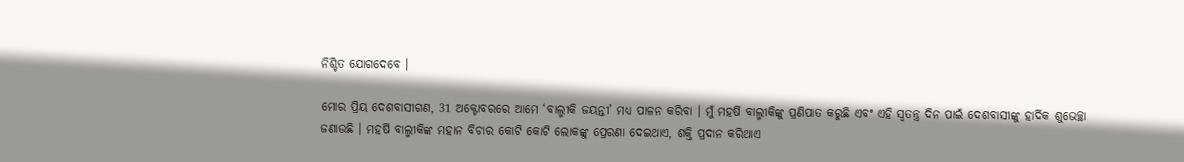ନିଶ୍ଚିତ ଯୋଗଦେବେ ।

ମୋର ପ୍ରିୟ ଦେଶବାସୀଗଣ, 31 ଅକ୍ଟୋବରରେ ଆମେ ‘ବାଲ୍ମୀକି ଜୟନ୍ତୀ’ ମଧ୍ୟ ପାଳନ କରିବା । ମୁଁ ମହର୍ଷି ବାଲ୍ମୀକିଙ୍କୁ ପ୍ରଣିପାତ କରୁଛି ଏବଂ ଏହି ସ୍ୱତନ୍ତ୍ର ଦିନ ପାଇଁ ଦେଶବାସୀଙ୍କୁ ହାର୍ଦିକ ଶୁଭେଚ୍ଛା ଜଣାଉଛି । ମହର୍ଷି ବାଲ୍ମୀକିଙ୍କ ମହାନ ବିଚାର କୋଟି କୋଟି ଲୋକଙ୍କୁ ପ୍ରେରଣା ଦେଇଥାଏ, ଶକ୍ତି ପ୍ରଦାନ କରିଥାଏ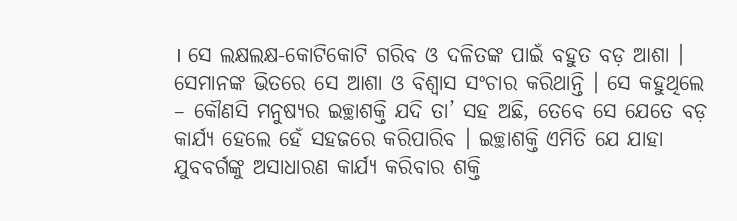। ସେ ଲକ୍ଷଲକ୍ଷ-କୋଟିକୋଟି ଗରିବ ଓ ଦଳିତଙ୍କ ପାଇଁ ବହୁତ ବଡ଼ ଆଶା । ସେମାନଙ୍କ ଭିତରେ ସେ ଆଶା ଓ ବିଶ୍ୱାସ ସଂଚାର କରିଥାନ୍ତି । ସେ କହୁଥିଲେ – କୌଣସି ମନୁଷ୍ୟର ଇଚ୍ଛାଶକ୍ତି ଯଦି ତା’ ସହ ଅଛି, ତେବେ ସେ ଯେତେ ବଡ଼ କାର୍ଯ୍ୟ ହେଲେ ହେଁ ସହଜରେ କରିପାରିବ । ଇଚ୍ଛାଶକ୍ତି ଏମିତି ଯେ ଯାହା ଯୁବବର୍ଗଙ୍କୁ ଅସାଧାରଣ କାର୍ଯ୍ୟ କରିବାର ଶକ୍ତି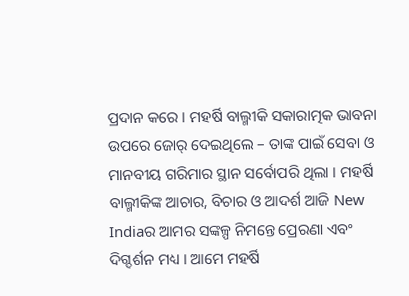ପ୍ରଦାନ କରେ । ମହର୍ଷି ବାଲ୍ମୀକି ସକାରାତ୍ମକ ଭାବନା ଉପରେ ଜୋର୍ ଦେଇଥିଲେ – ତାଙ୍କ ପାଇଁ ସେବା ଓ ମାନବୀୟ ଗରିମାର ସ୍ଥାନ ସର୍ବୋପରି ଥିଲା । ମହର୍ଷି ବାଲ୍ମୀକିଙ୍କ ଆଚାର, ବିଚାର ଓ ଆଦର୍ଶ ଆଜି New  Indiaର ଆମର ସଙ୍କଳ୍ପ ନିମନ୍ତେ ପ୍ରେରଣା ଏବଂ ଦିଗ୍ଦର୍ଶନ ମଧ୍ୟ । ଆମେ ମହର୍ଷି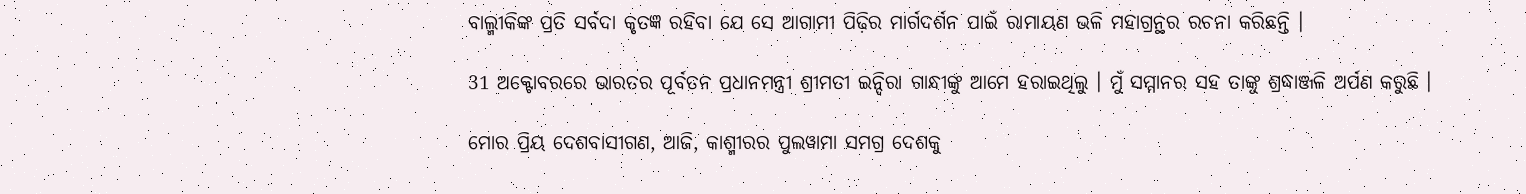ବାଲ୍ମୀକିଙ୍କ ପ୍ରତି ସର୍ବଦା କୃତଜ୍ଞ ରହିବା ଯେ ସେ ଆଗାମୀ ପିଢ଼ିର ମାର୍ଗଦର୍ଶନ ପାଇଁ ରାମାୟଣ ଭଳି ମହାଗ୍ରନ୍ଥର ରଚନା କରିଛନ୍ତି ।

31 ଅକ୍ଟୋବରରେ ଭାରତର ପୂର୍ବତନ ପ୍ରଧାନମନ୍ତ୍ରୀ ଶ୍ରୀମତୀ ଇନ୍ଦିରା ଗାନ୍ଧୀଙ୍କୁ ଆମେ ହରାଇଥିଲୁ । ମୁଁ ସମ୍ମାନର ସହ ତାଙ୍କୁ ଶ୍ରଦ୍ଧାଞ୍ଜଳି ଅର୍ପଣ କରୁଛି ।

ମୋର ପ୍ରିୟ ଦେଶବାସୀଗଣ, ଆଜି, କାଶ୍ମୀରର ପୁଲୱାମା ସମଗ୍ର ଦେଶକୁ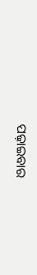ପଢ଼ାଇବାର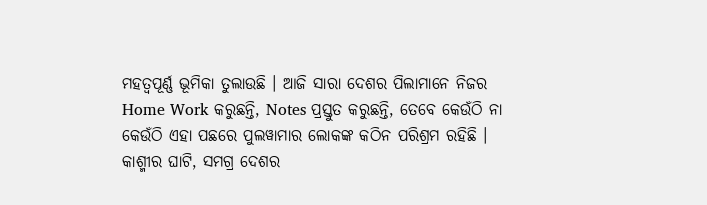ମହତ୍ୱପୂର୍ଣ୍ଣ ଭୂମିକା ତୁଲାଉଛି । ଆଜି ସାରା ଦେଶର ପିଲାମାନେ ନିଜର Home Work କରୁଛନ୍ତି, Notes ପ୍ରସ୍ତୁତ କରୁଛନ୍ତି, ତେବେ କେଉଁଠି ନା କେଉଁଠି ଏହା ପଛରେ ପୁଲୱାମାର ଲୋକଙ୍କ କଠିନ ପରିଶ୍ରମ ରହିଛି । କାଶ୍ମୀର ଘାଟି, ସମଗ୍ର ଦେଶର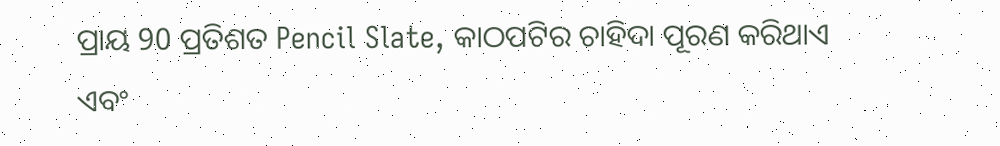ପ୍ରାୟ 90 ପ୍ରତିଶତ Pencil Slate, କାଠପଟିର ଚାହିଦା ପୂରଣ କରିଥାଏ ଏବଂ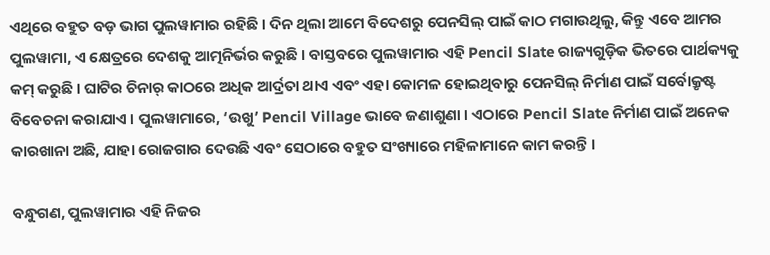ଏଥିରେ ବହୁତ ବଡ଼ ଭାଗ ପୁଲୱାମାର ରହିଛି । ଦିନ ଥିଲା ଆମେ ବିଦେଶରୁ ପେନସିଲ୍ ପାଇଁ କାଠ ମଗାଉଥିଲୁ, କିନ୍ତୁ ଏବେ ଆମର ପୁଲୱାମା, ଏ କ୍ଷେତ୍ରରେ ଦେଶକୁ ଆତ୍ମନିର୍ଭର କରୁଛି । ବାସ୍ତବରେ ପୁଲୱାମାର ଏହି Pencil Slate ରାଜ୍ୟଗୁଡ଼ିକ ଭିତରେ ପାର୍ଥକ୍ୟକୁ କମ୍ କରୁଛି । ଘାଟିର ଚିନାର୍ କାଠରେ ଅଧିକ ଆର୍ଦ୍ରତା ଥାଏ ଏବଂ ଏହା କୋମଳ ହୋଇଥିବାରୁ ପେନସିଲ୍ ନିର୍ମାଣ ପାଇଁ ସର୍ବୋକ୍ରୃଷ୍ଟ ବିବେଚନା କରାଯାଏ । ପୁଲୱାମାରେ, ‘ଉଖୁ’ Pencil Village ଭାବେ ଜଣାଶୁଣା । ଏଠାରେ Pencil Slate ନିର୍ମାଣ ପାଇଁ ଅନେକ କାରଖାନା ଅଛି, ଯାହା ରୋଜଗାର ଦେଉଛି ଏବଂ ସେଠାରେ ବହୁତ ସଂଖ୍ୟାରେ ମହିଳାମାନେ କାମ କରନ୍ତି ।

ବନ୍ଧୁଗଣ, ପୁଲୱାମାର ଏହି ନିଜର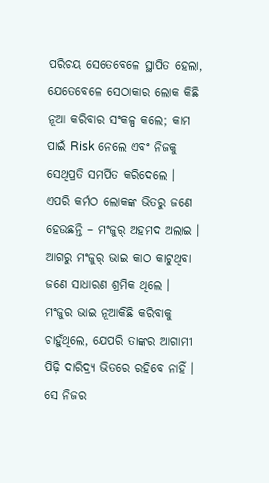ପରିଚୟ ସେତେବେଳେ ସ୍ଥାପିତ ହେଲା, ଯେତେବେଳେ ସେଠାକାର ଲୋକ କିଛି ନୂଆ କରିବାର ସଂକଳ୍ପ କଲେ; କାମ ପାଇଁ Risk ନେଲେ ଏବଂ ନିଜକୁ ସେଥିପ୍ରତି ସମର୍ପିତ କରିଦେଲେ । ଏପରି କର୍ମଠ ଲୋକଙ୍କ ଭିତରୁ ଜଣେ ହେଉଛନ୍ତି – ମଂଜୁର୍ ଅହମଦ ଅଲାଇ । ଆଗରୁ ମଂଜୁର୍ ଭାଇ କାଠ କାଟୁଥିବା ଜଣେ ସାଧାରଣ ଶ୍ରମିକ ଥିଲେ । ମଂଜୁର ଭାଇ ନୂଆକିଛି କରିବାକୁ ଚାହୁଁଥିଲେ, ଯେପରି ତାଙ୍କର ଆଗାମୀ ପିଢ଼ି ଦାରିଦ୍ର୍ୟ ଭିତରେ ରହିବେ ନାହିଁ । ସେ ନିଜର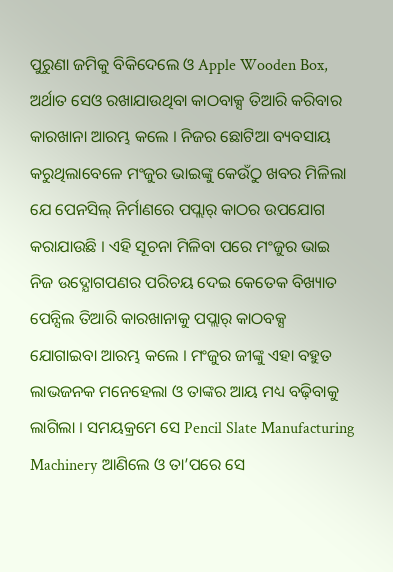ପୁରୁଣା ଜମିକୁ ବିକିଦେଲେ ଓ Apple Wooden Box, ଅର୍ଥାତ ସେଓ ରଖାଯାଉଥିବା କାଠବାକ୍ସ ତିଆରି କରିବାର କାରଖାନା ଆରମ୍ଭ କଲେ । ନିଜର ଛୋଟିଆ ବ୍ୟବସାୟ କରୁଥିଲାବେଳେ ମଂଜୁର ଭାଇଙ୍କୁ କେଉଁଠୁ ଖବର ମିଳିଲା ଯେ ପେନସିଲ୍ ନିର୍ମାଣରେ ପପ୍ଲାର୍ କାଠର ଉପଯୋଗ କରାଯାଉଛି । ଏହି ସୂଚନା ମିଳିବା ପରେ ମଂଜୁର ଭାଇ ନିଜ ଉଦ୍ଯୋଗପଣର ପରିଚୟ ଦେଇ କେତେକ ବିଖ୍ୟାତ ପେନ୍ସିଲ ତିଆରି କାରଖାନାକୁ ପପ୍ଲାର୍ କାଠବକ୍ସ ଯୋଗାଇବା ଆରମ୍ଭ କଲେ । ମଂଜୁର ଜୀଙ୍କୁ ଏହା ବହୁତ ଲାଭଜନକ ମନେହେଲା ଓ ତାଙ୍କର ଆୟ ମଧ୍ୟ ବଢ଼ିବାକୁ ଲାଗିଲା । ସମୟକ୍ରମେ ସେ Pencil Slate Manufacturing Machinery ଆଣିଲେ ଓ ତା’ପରେ ସେ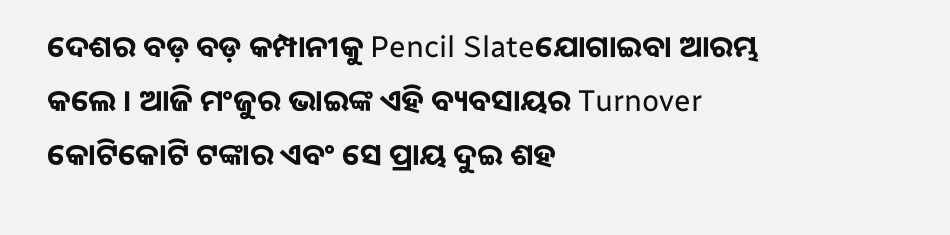ଦେଶର ବଡ଼ ବଡ଼ କମ୍ପାନୀକୁ Pencil Slateଯୋଗାଇବା ଆରମ୍ଭ କଲେ । ଆଜି ମଂଜୁର ଭାଇଙ୍କ ଏହି ବ୍ୟବସାୟର Turnover କୋଟିକୋଟି ଟଙ୍କାର ଏବଂ ସେ ପ୍ରାୟ ଦୁଇ ଶହ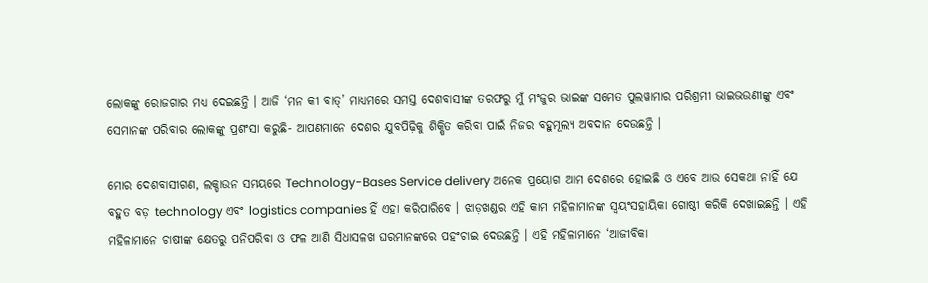ଲୋକଙ୍କୁ ରୋଜଗାର ମଧ୍ୟ ଦେଇଛନ୍ତି । ଆଜି ‘ମନ କୀ ବାତ୍’ ମାଧ୍ୟମରେ ସମସ୍ତ ଦେଶବାସୀଙ୍କ ତରଫରୁ ମୁଁ ମଂଜୁର ଭାଇଙ୍କ ସମେତ ପୁଲୱାମାର ପରିଶ୍ରମୀ ଭାଇଭଉଣୀଙ୍କୁ ଏବଂ ସେମାନଙ୍କ ପରିବାର ଲୋକଙ୍କୁ ପ୍ରଶଂସା କରୁଛି- ଆପଣମାନେ ଦେଶର ଯୁବପିଢ଼ିକୁ ଶିକ୍ଷିତ କରିବା ପାଇଁ ନିଜର ବହୁମୂଲ୍ୟ ଅବଦାନ ଦେଉଛନ୍ତି ।

ମୋର ଦେଶବାସୀଗଣ, ଲକ୍ଡାଉନ ସମୟରେ Technology-Bases Service delivery ଅନେକ ପ୍ରୟୋଗ ଆମ ଦେଶରେ ହୋଇଛି ଓ ଏବେ ଆଉ ସେକଥା ନାହିଁ ଯେ ବହୁତ ବଡ଼ technology ଏବଂ logistics companies ହିଁ ଏହା କରିପାରିବେ । ଝାଡ଼ଖଣ୍ଡର ଏହି କାମ ମହିଳାମାନଙ୍କ ସ୍ୱୟଂସହାୟିକା ଗୋଷ୍ଠୀ କରିକି ଦେଖାଇଛନ୍ତି । ଏହି ମହିଳାମାନେ ଚାଷୀଙ୍କ କ୍ଷେତରୁ ପନିପରିବା ଓ ଫଳ ଆଣି ସିଧାସଳଖ ଘରମାନଙ୍କରେ ପହଂଚାଇ ଦେଉଛନ୍ତି । ଏହି ମହିଳାମାନେ ‘ଆଜୀବିକା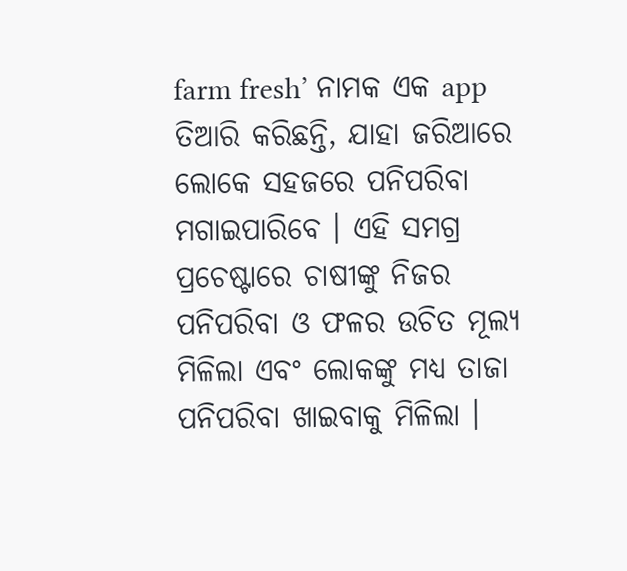farm fresh’ ନାମକ ଏକ app ତିଆରି କରିଛନ୍ତି, ଯାହା ଜରିଆରେ ଲୋକେ ସହଜରେ ପନିପରିବା ମଗାଇପାରିବେ । ଏହି ସମଗ୍ର ପ୍ରଚେଷ୍ଟାରେ ଚାଷୀଙ୍କୁ ନିଜର ପନିପରିବା ଓ ଫଳର ଉଚିତ ମୂଲ୍ୟ ମିଳିଲା ଏବଂ ଲୋକଙ୍କୁ ମଧ୍ୟ ତାଜା ପନିପରିବା ଖାଇବାକୁ ମିଳିଲା ।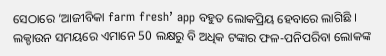ସେଠାରେ ‘ଆଜୀବିକା farm fresh’ app ବହୁତ ଲୋକପ୍ରିୟ ହେବାରେ ଲାଗିଛି । ଲକ୍ଡାଉନ ସମୟରେ ଏମାନେ 50 ଲକ୍ଷରୁ ବି ଅଧିକ ଟଙ୍କାର ଫଳ-ପନିପରିବା ଲୋକଙ୍କ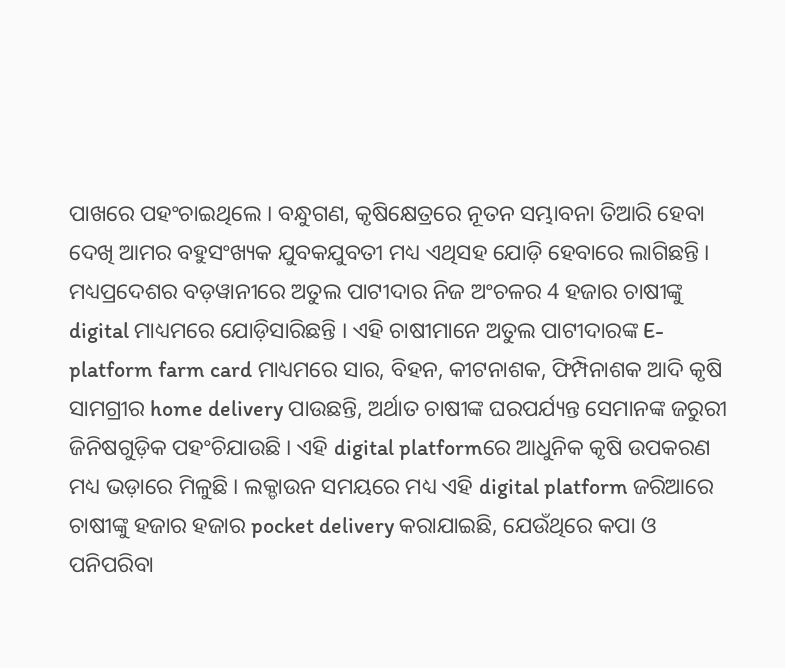ପାଖରେ ପହଂଚାଇଥିଲେ । ବନ୍ଧୁଗଣ, କୃଷିକ୍ଷେତ୍ରରେ ନୂତନ ସମ୍ଭାବନା ତିଆରି ହେବା ଦେଖି ଆମର ବହୁସଂଖ୍ୟକ ଯୁବକଯୁବତୀ ମଧ୍ୟ ଏଥିସହ ଯୋଡ଼ି ହେବାରେ ଲାଗିଛନ୍ତି । ମଧ୍ୟପ୍ରଦେଶର ବଡ଼ୱାନୀରେ ଅତୁଲ ପାଟୀଦାର ନିଜ ଅଂଚଳର 4 ହଜାର ଚାଷୀଙ୍କୁ digital ମାଧ୍ୟମରେ ଯୋଡ଼ିସାରିଛନ୍ତି । ଏହି ଚାଷୀମାନେ ଅତୁଲ ପାଟୀଦାରଙ୍କ E-platform farm card ମାଧ୍ୟମରେ ସାର, ବିହନ, କୀଟନାଶକ, ଫିମ୍ପିନାଶକ ଆଦି କୃଷି ସାମଗ୍ରୀର home delivery ପାଉଛନ୍ତି, ଅର୍ଥାତ ଚାଷୀଙ୍କ ଘରପର୍ଯ୍ୟନ୍ତ ସେମାନଙ୍କ ଜରୁରୀ ଜିନିଷଗୁଡ଼ିକ ପହଂଚିଯାଉଛି । ଏହି digital platformରେ ଆଧୁନିକ କୃଷି ଉପକରଣ ମଧ୍ୟ ଭଡ଼ାରେ ମିଳୁଛି । ଲକ୍ଡାଉନ ସମୟରେ ମଧ୍ୟ ଏହି digital platform ଜରିଆରେ ଚାଷୀଙ୍କୁ ହଜାର ହଜାର pocket delivery କରାଯାଇଛି, ଯେଉଁଥିରେ କପା ଓ ପନିପରିବା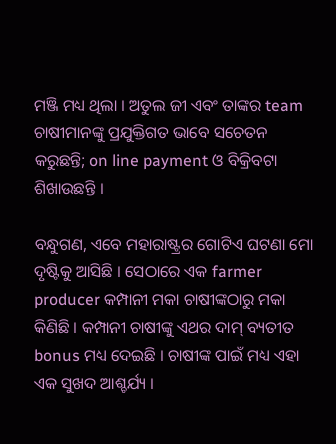ମଞ୍ଜି ମଧ୍ୟ ଥିଲା । ଅତୁଲ ଜୀ ଏବଂ ତାଙ୍କର team ଚାଷୀମାନଙ୍କୁ ପ୍ରଯୁକ୍ତିଗତ ଭାବେ ସଚେତନ କରୁଛନ୍ତି; on line payment ଓ ବିକ୍ରିବଟା ଶିଖାଉଛନ୍ତି ।

ବନ୍ଧୁଗଣ, ଏବେ ମହାରାଷ୍ଟ୍ରର ଗୋଟିଏ ଘଟଣା ମୋ ଦୃଷ୍ଟିକୁ ଆସିଛି । ସେଠାରେ ଏକ farmer producer କମ୍ପାନୀ ମକା ଚାଷୀଙ୍କଠାରୁ ମକା କିଣିଛି । କମ୍ପାନୀ ଚାଷୀଙ୍କୁ ଏଥର ଦାମ୍ ବ୍ୟତୀତ bonus ମଧ୍ୟ ଦେଇଛି । ଚାଷୀଙ୍କ ପାଇଁ ମଧ୍ୟ ଏହା ଏକ ସୁଖଦ ଆଶ୍ଚର୍ଯ୍ୟ ।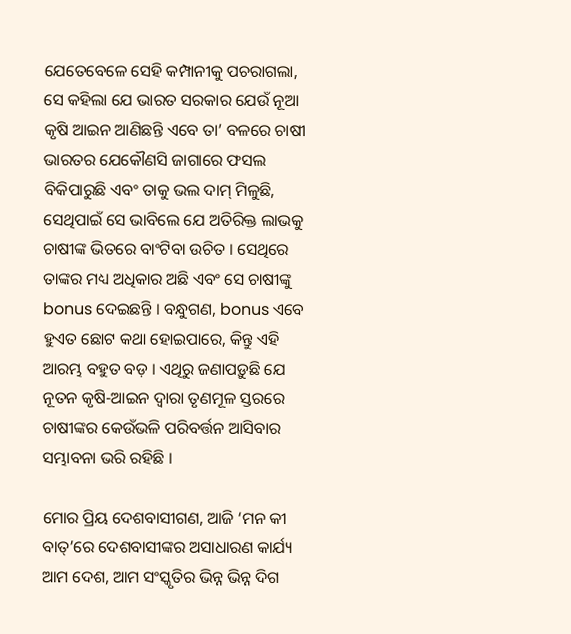ଯେତେବେଳେ ସେହି କମ୍ପାନୀକୁ ପଚରାଗଲା, ସେ କହିଲା ଯେ ଭାରତ ସରକାର ଯେଉଁ ନୂଆ କୃଷି ଆଇନ ଆଣିଛନ୍ତି ଏବେ ତା’ ବଳରେ ଚାଷୀ ଭାରତର ଯେକୌଣସି ଜାଗାରେ ଫସଲ ବିକିପାରୁଛି ଏବଂ ତାକୁ ଭଲ ଦାମ୍ ମିଳୁଛି, ସେଥିପାଇଁ ସେ ଭାବିଲେ ଯେ ଅତିରିକ୍ତ ଲାଭକୁ ଚାଷୀଙ୍କ ଭିତରେ ବାଂଟିବା ଉଚିତ । ସେଥିରେ ତାଙ୍କର ମଧ୍ୟ ଅଧିକାର ଅଛି ଏବଂ ସେ ଚାଷୀଙ୍କୁ bonus ଦେଇଛନ୍ତି । ବନ୍ଧୁଗଣ, bonus ଏବେ ହୁଏତ ଛୋଟ କଥା ହୋଇପାରେ, କିନ୍ତୁ ଏହି ଆରମ୍ଭ ବହୁତ ବଡ଼ । ଏଥିରୁ ଜଣାପଡ଼ୁଛି ଯେ ନୂତନ କୃଷି-ଆଇନ ଦ୍ୱାରା ତୃଣମୂଳ ସ୍ତରରେ ଚାଷୀଙ୍କର କେଉଁଭଳି ପରିବର୍ତ୍ତନ ଆସିବାର ସମ୍ଭାବନା ଭରି ରହିଛି ।

ମୋର ପ୍ରିୟ ଦେଶବାସୀଗଣ, ଆଜି ‘ମନ କୀ ବାତ୍’ରେ ଦେଶବାସୀଙ୍କର ଅସାଧାରଣ କାର୍ଯ୍ୟ ଆମ ଦେଶ, ଆମ ସଂସ୍କୃତିର ଭିନ୍ନ ଭିନ୍ନ ଦିଗ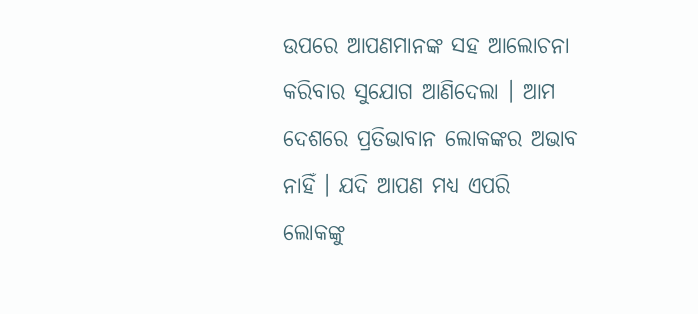ଉପରେ ଆପଣମାନଙ୍କ ସହ ଆଲୋଚନା କରିବାର ସୁଯୋଗ ଆଣିଦେଲା । ଆମ ଦେଶରେ ପ୍ରତିଭାବାନ ଲୋକଙ୍କର ଅଭାବ ନାହିଁ । ଯଦି ଆପଣ ମଧ୍ୟ ଏପରି ଲୋକଙ୍କୁ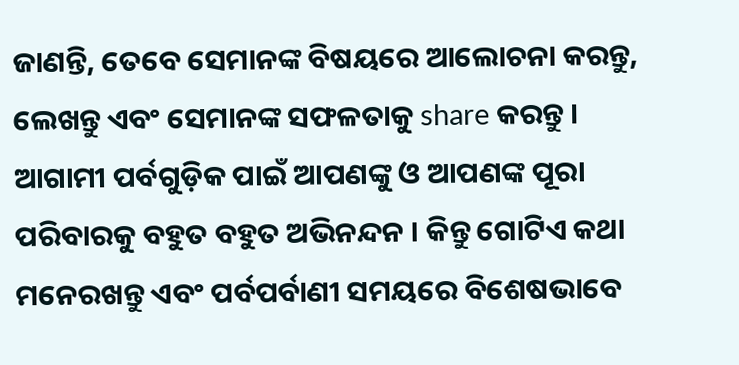ଜାଣନ୍ତି, ତେବେ ସେମାନଙ୍କ ବିଷୟରେ ଆଲୋଚନା କରନ୍ତୁ, ଲେଖନ୍ତୁ ଏବଂ ସେମାନଙ୍କ ସଫଳତାକୁ share କରନ୍ତୁ । ଆଗାମୀ ପର୍ବଗୁଡ଼ିକ ପାଇଁ ଆପଣଙ୍କୁ ଓ ଆପଣଙ୍କ ପୂରା ପରିବାରକୁ ବହୁତ ବହୁତ ଅଭିନନ୍ଦନ । କିନ୍ତୁ ଗୋଟିଏ କଥା ମନେରଖନ୍ତୁ ଏବଂ ପର୍ବପର୍ବାଣୀ ସମୟରେ ବିଶେଷଭାବେ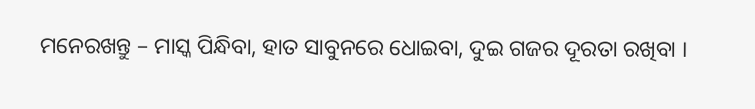ମନେରଖନ୍ତୁ – ମାସ୍କ ପିନ୍ଧିବା, ହାତ ସାବୁନରେ ଧୋଇବା, ଦୁଇ ଗଜର ଦୂରତା ରଖିବା ।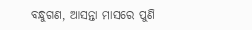ବନ୍ଧୁଗଣ, ଆସନ୍ତା ମାସରେ ପୁଣି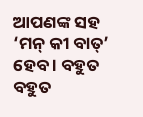ଆପଣଙ୍କ ସହ ‘ମନ୍ କୀ ବାତ୍’ ହେବ । ବହୁତ ବହୁତ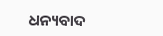ଧନ୍ୟବାଦ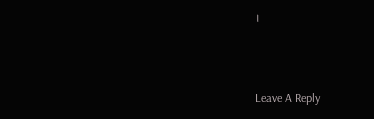।



Leave A Reply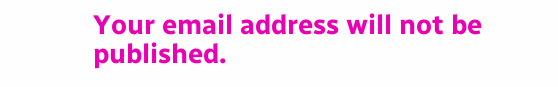Your email address will not be published.